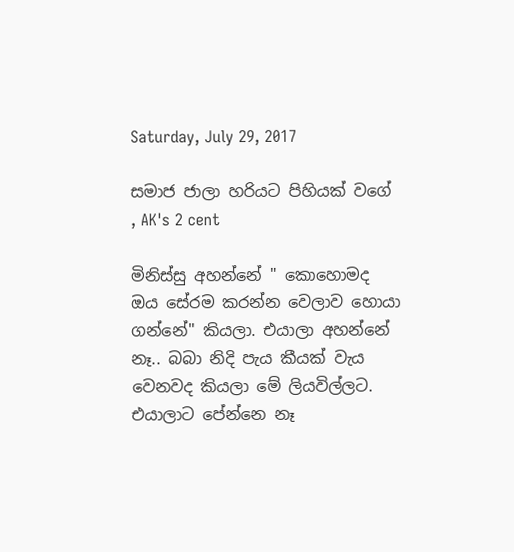Saturday, July 29, 2017

සමාජ ජාලා හරියට පිහියක් වගේ , AK's 2 cent

මිනිස්සු අහන්නේ " කොහොමද ඔය සේරම කරන්න වෙලාව හොයා ගන්නේ" කියලා. එයාලා අහන්නේ නෑ.. බබා නිදි පැය කීයක් වැය වෙනවද කියලා මේ ලියවිල්ලට. එයාලාට පේන්නෙ නෑ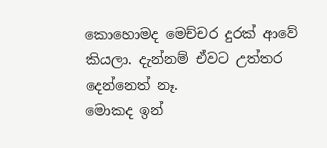කොහොමද මෙච්චර දුරක් ආවේ කියලා. දැන්නම් ඒවට උත්තර දෙන්නෙත් නෑ.
මොකද ඉන්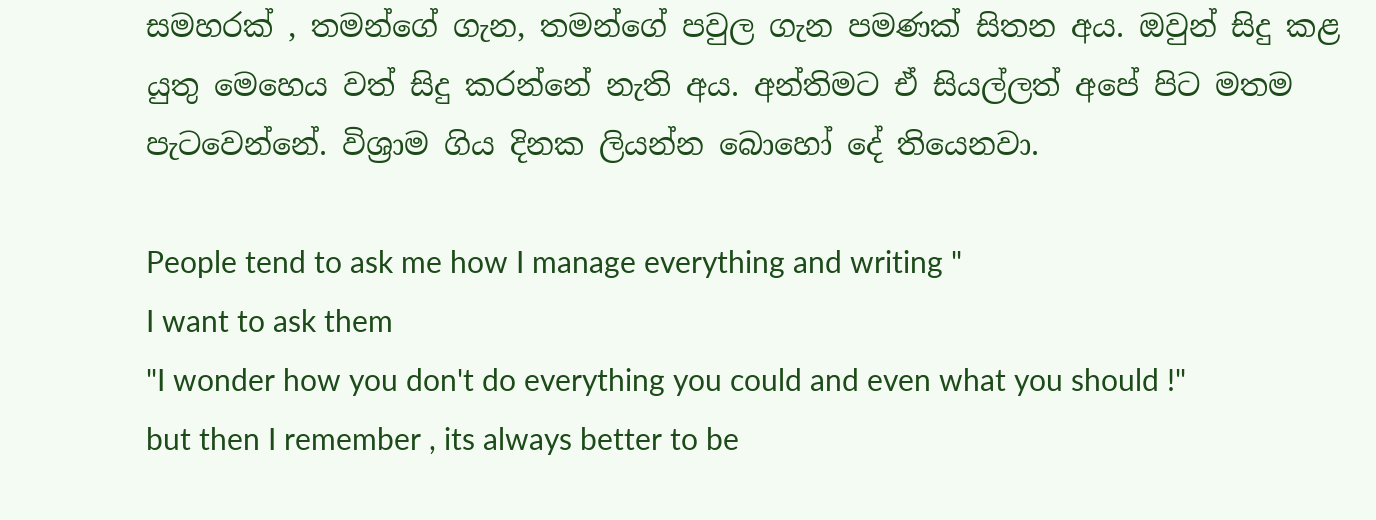සමහරක් , තමන්ගේ ගැන, තමන්ගේ පවුල ගැන පමණක් සිතන අය. ඔවුන් සිදු කළ යුතු මෙහෙය වත් සිදු කරන්නේ නැති අය. අන්තිමට ඒ සියල්ලත් අපේ පිට මතම පැටවෙන්නේ. විශ්‍රාම ගිය දිනක ලියන්න බොහෝ දේ තියෙනවා.

People tend to ask me how I manage everything and writing "
I want to ask them
"I wonder how you don't do everything you could and even what you should !"
but then I remember , its always better to be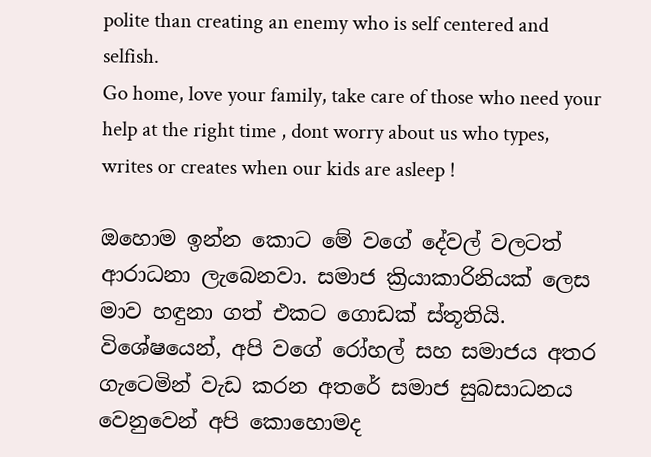polite than creating an enemy who is self centered and selfish.
Go home, love your family, take care of those who need your help at the right time , dont worry about us who types, writes or creates when our kids are asleep !

ඔහොම ඉන්න කොට මේ වගේ දේවල් වලටත් ආරාධනා ලැබෙනවා. සමාජ ක්‍රියාකාරිනියක් ලෙස මාව හඳුනා ගත් එකට ගොඩක් ස්තූතියි. විශේෂයෙන්, අපි වගේ රෝහල් සහ සමාජය අතර ගැටෙමින් වැඩ කරන අතරේ සමාජ සුබසාධනය වෙනුවෙන් අපි කොහොමද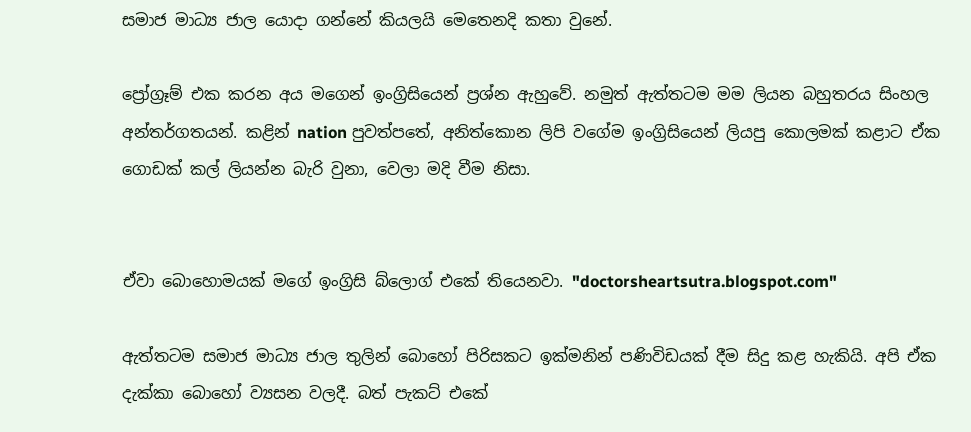සමාජ මාධ්‍ය ජාල යොදා ගන්නේ කියලයි මෙතෙනදි කතා වුනේ.

ප්‍රෝග්‍රෑම් එක කරන අය මගෙන් ඉංග්‍රිසියෙන් ප්‍රශ්න ඇහුවේ. නමුත් ඇත්තටම මම ලියන බහුතරය සිංහල අන්තර්ගතයන්. කළින් nation පුවත්පතේ, අනිත්කොන ලිපි වගේම ඉංග්‍රිසියෙන් ලියපු කොලමක් කළාට ඒක ගොඩක් කල් ලියන්න බැරි වුනා, වෙලා මදි වීම නිසා.


ඒවා බොහොමයක් මගේ ඉංග්‍රිසි බ්ලොග් එකේ තියෙනවා. "doctorsheartsutra.blogspot.com"

ඇත්තටම සමාජ මාධ්‍ය ජාල තුලින් බොහෝ පිරිසකට ඉක්මනින් පණිවිඩයක් දීම සිදු කළ හැකියි. අපි ඒක දැක්කා බොහෝ ව්‍යසන වලදී. බත් පැකට් එකේ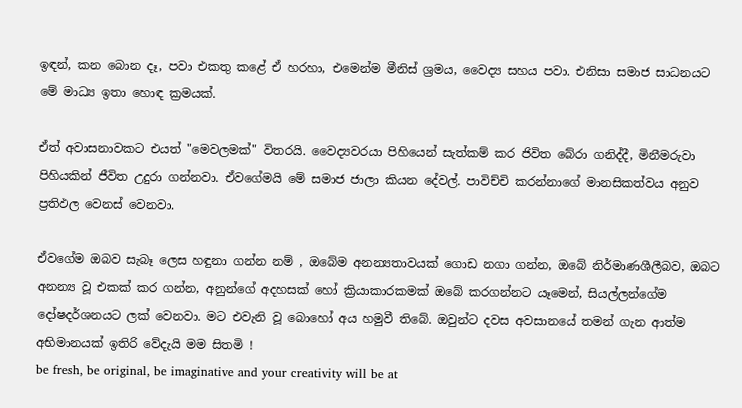ඉඳන්, කන බොන දෑ, පවා එකතු කළේ ඒ හරහා, එමෙන්ම මීනිස් ශ්‍රමය, වෛද්‍ය සහය පවා. එනිසා සමාජ සාධනයට මේ මාධ්‍ය ඉතා හොඳ ක්‍රමයක්.

ඒත් අවාසනාවකට එයත් "මෙවලමක්" විතරයි. වෛද්‍යවරයා පිහියෙන් සැත්කම් කර ජිවිත බේරා ගනිද්දී, මිනීමරුවා පිහියකින් ජීවිත උදුරා ගන්නවා. ඒවගේමයි මේ සමාජ ජාලා කියන දේවල්. පාවිච්චි කරන්නාගේ මානසිකත්වය අනුව ප්‍රතිඵල වෙනස් වෙනවා.

ඒවගේම ඔබව සැබෑ ලෙස හඳුනා ගන්න නම් , ඔබේම අනන්‍යතාවයක් ගොඩ නගා ගන්න, ඔබේ නිර්මාණශීලීබව, ඔබට අනන්‍ය වූ එකක් කර ගන්න, අනුන්ගේ අදහසක් හෝ ක්‍රියාකාරකමක් ඔබේ කරගන්නට යෑමෙන්, සියල්ලන්ගේම දෝෂදර්ශනයට ලක් වෙනවා. මට එවැනි වූ බොහෝ අය හමුවී තිබේ. ඔවුන්ට දවස අවසානයේ තමන් ගැන ආත්ම අභිමානයක් ඉතිරි වේදැයි මම සිතමි !
be fresh, be original, be imaginative and your creativity will be at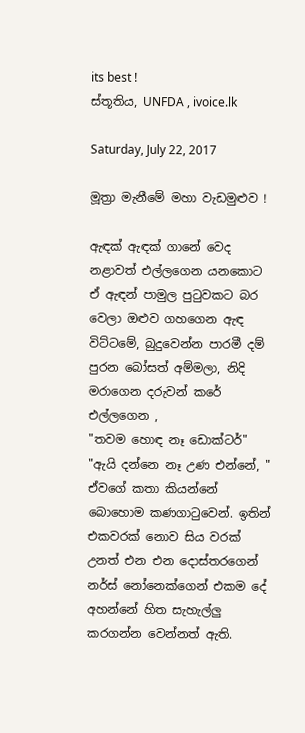its best !
ස්තූතිය, UNFDA , ivoice.lk

Saturday, July 22, 2017

මූත්‍රා මැනීමේ මහා වැඩමුළුව !

ඇඳක් ඇඳක් ගානේ වෙද නළාවත් එල්ලගෙන යනකොට ඒ ඇඳන් පාමුල පුටුවකට බර වෙලා ඔළුව ගහගෙන ඇඳ විට්ටමේ, බුදුවෙන්න පාරමී දම් පුරන බෝසත් අම්මලා, නිදි මරාගෙන දරුවන් කරේ එල්ලගෙන ,
"තවම හොඳ නෑ ඩොක්ටර්"
"ඇයි දන්නෙ නෑ උණ එන්නේ, "
ඒවගේ කතා කියන්නේ බොහොම කණගාටුවෙන්. ඉතින් එකවරක් නොව සිය වරක් උනත් එන එන දොස්තරගෙන් නර්ස් නෝනෙක්ගෙන් එකම දේ අහන්නේ හිත සැහැල්ලු කරගන්න වෙන්නත් ඇති.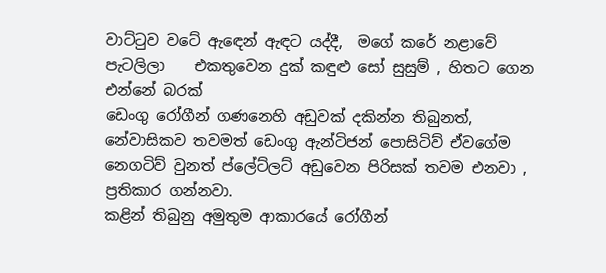වාට්ටුව වටේ ඇඳෙන් ඇඳට යද්දී,  මගේ කරේ නළාවේ පැටලිලා    එකතුවෙන දුක් කඳුළු සෝ සුසුම් , හිතට ගෙන එන්නේ බරක්
ඩෙංගු රෝගීන් ගණනෙහි අඩුවක් දකින්න තිබුනත්, නේවාසිකව තවමත් ඩෙංගු ඇන්ටිජන් පොසිටිව් ඒවගේම නෙගටිව් වුනත් ප්ලේට්ලට් අඩුවෙන පිරිසක් තවම එනවා , ප්‍රතිකාර ගන්නවා.
කළින් තිබුනු අමුතුම ආකාරයේ රෝගීන්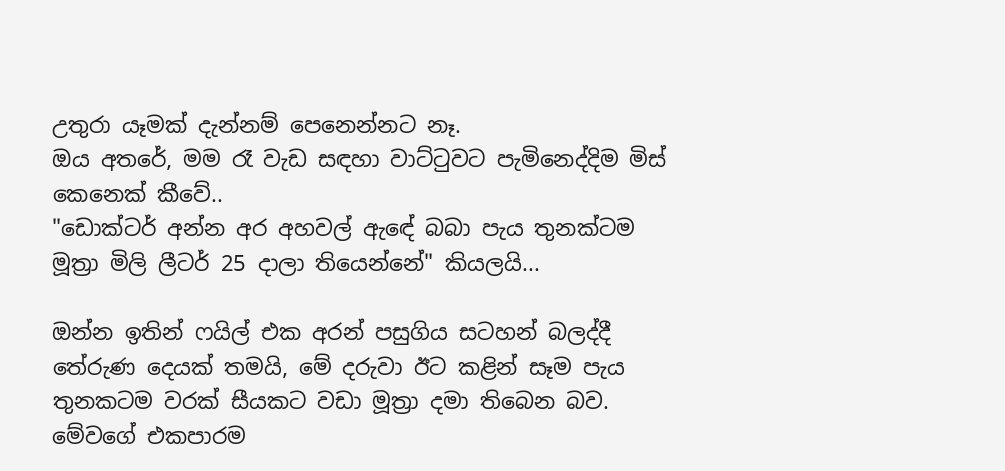උතුරා යෑමක් දැන්නම් පෙනෙන්නට නෑ.
ඔය අතරේ, මම රෑ වැඩ සඳහා වාට්ටුවට පැමිනෙද්දිම මිස් කෙනෙක් කීවේ..
"ඩොක්ටර් අන්න අර අහවල් ඇඳේ බබා පැය තුනක්ටම මූත්‍රා මිලි ලීටර් 25 දාලා තියෙන්නේ" කියලයි...

ඔන්න ඉතින් ෆයිල් එක අරන් පසුගිය සටහන් බලද්දී තේරුණ දෙයක් තමයි, මේ දරුවා ඊට කළින් සෑම පැය තුනකටම වරක් සීයකට වඩා මූත්‍රා දමා තිබෙන බව.
මේවගේ එකපාරම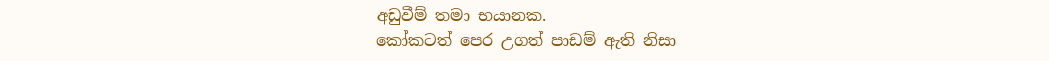අඩුවීම් තමා භයානක.
කෝකටත් පෙර උගත් පාඩම් ඇති නිසා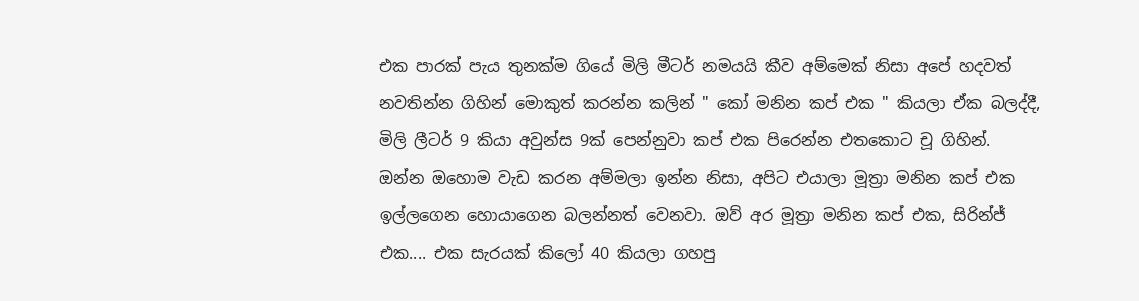එක පාරක් පැය තුනක්ම ගියේ මිලි මීටර් නමයයි කීව අම්මෙක් නිසා අපේ හදවත් නවතින්න ගිහින් මොකුත් කරන්න කලින් " කෝ මනින කප් එක " කියලා ඒක බලද්දී, මිලි ලීටර් 9 කියා අවුන්ස 9ක් පෙන්නුවා කප් එක පිරෙන්න එතකොට චූ ගිහින්.
ඔන්න ඔහොම වැඩ කරන අම්මලා ඉන්න නිසා, අපිට එයාලා මූත්‍රා මනින කප් එක ඉල්ලගෙන හොයාගෙන බලන්නත් වෙනවා. ඔව් අර මූත්‍රා මනින කප් එක, සිරින්ජ් එක.... එක සැරයක් කිලෝ 40 කියලා ගහපු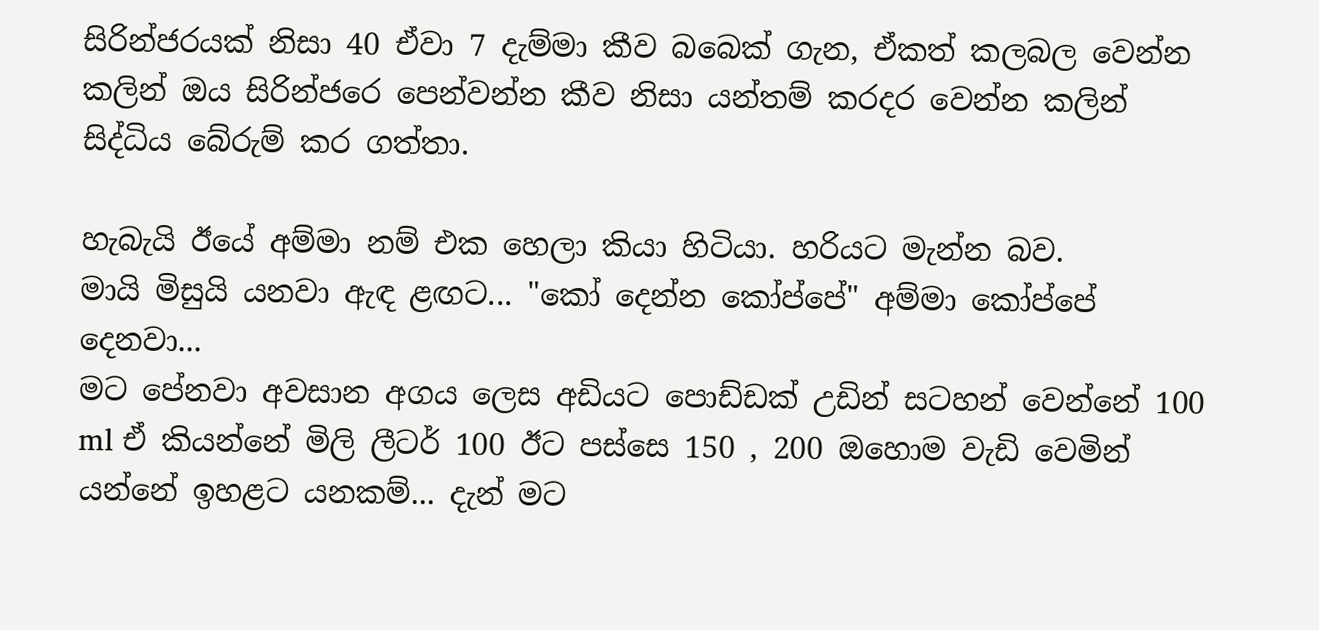සිරින්ජරයක් නිසා 40 ඒවා 7 දැම්මා කීව බබෙක් ගැන, ඒකත් කලබල වෙන්න කලින් ඔය සිරින්ජරෙ පෙන්වන්න කීව නිසා යන්තම් කරදර වෙන්න කලින් සිද්ධිය බේරුම් කර ගත්තා.

හැබැයි ඊයේ අම්මා නම් එක හෙලා කියා හිටියා. හරියට මැන්න බව.
මායි මිසුයි යනවා ඇඳ ළඟට... "කෝ දෙන්න කෝප්පේ" අම්මා කෝප්පේ දෙනවා...
මට පේනවා අවසාන අගය ලෙස අඩියට පොඩ්ඩක් උඩින් සටහන් වෙන්නේ 100 ml ඒ කියන්නේ මිලි ලීටර් 100 ඊට පස්සෙ 150 , 200 ඔහොම වැඩි වෙමින් යන්නේ ඉහළට යනකම්... දැන් මට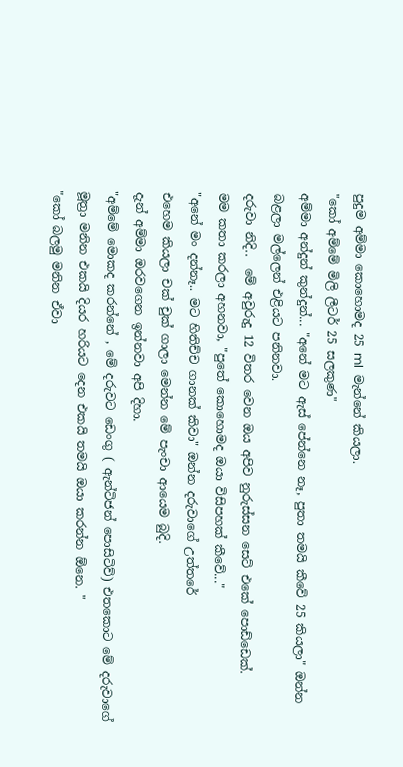පුදුම අම්මා කොහොමද 25 ml  මැන්නේ කියලා.
"කෝ අම්මේ මිලි ලීටර් 25 සලකුණ"
අම්මා අන්දුන් කුන්දුන්... "අනේ මට ඇස් පේන්නෙ නෑ, පුතා තමයි කීවේ 25 කියලා" ඔන්න බළලා මල්ලෙන් එළියට පනිනවා.
දරුවා නිදි..  මේ අවුරුදු 12 විතර වෙන ඔය අපිව නුරුස්සන සෙට් එකේ පොඩ්ඩෙක්.
මම කතා කරලා අහනවා, "පුතේ කොහොමද ඔයා විසිපහක් කීවේ..."
"අනේ මං දන්නෑ.. මට හිතිච්ච ගානක් කිවා" ඔන්න දරුවාගේ උත්තරේ
එහෙම කියලා චක් චුක් ගාලා මෙන්න මේ පැංචා ආයෙම බුදි.
දැන් අම්මා ඔරවගෙන ඉන්නවා අපි දිහා.
"අම්මේ මොකද කරන්නේ , මේ දරුවට ඩෙංගු ( ඇන්ටිජන් පොසිටිව්) එතකොට මේ දරුවාගේ මූත්‍රා මනින එකයි දියර හරියට දෙන එකයි තමයි ඔයා කරන්න ඕනෙ. "
"කෝ බලමු මනින ඒවා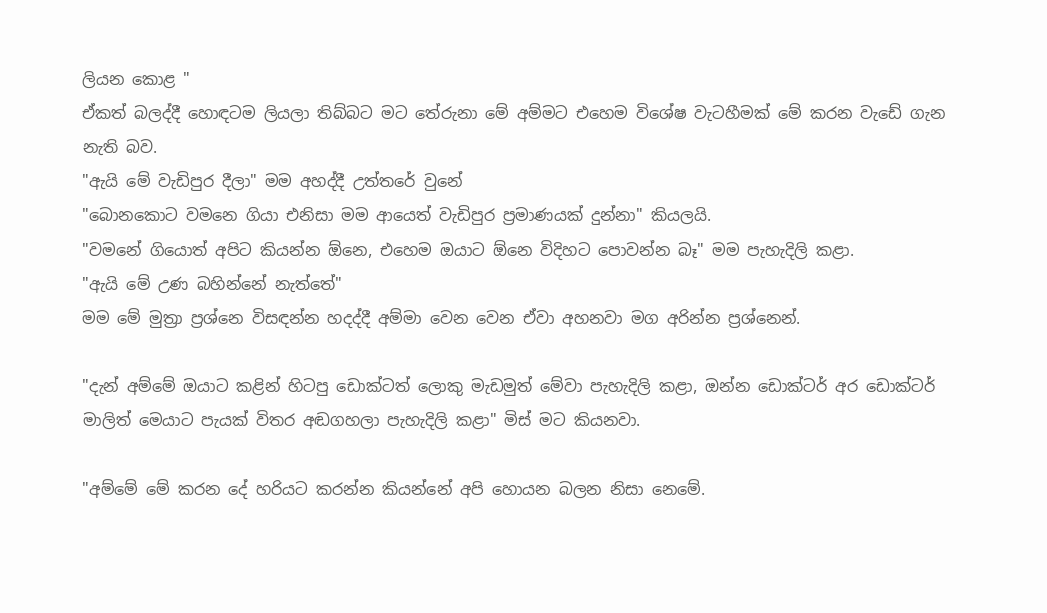ලියන කොළ "
ඒකත් බලද්දී හොඳටම ලියලා තිබ්බට මට තේරුනා මේ අම්මට එහෙම විශේෂ වැටහීමක් මේ කරන වැඩේ ගැන නැති බව.
"ඇයි මේ වැඩිපුර දීලා" මම අහද්දී උත්තරේ වුනේ
"බොනකොට වමනෙ ගියා එනිසා මම ආයෙත් වැඩිපුර ප්‍රමාණයක් දුන්නා" කියලයි.
"වමනේ ගියොත් අපිට කියන්න ඕනෙ, එහෙම ඔයාට ඕනෙ විදිහට පොවන්න බෑ" මම පැහැදිලි කළා.
"ඇයි මේ උණ බහින්නේ නැත්තේ"
මම මේ මුත්‍රා ප්‍රශ්නෙ විසඳන්න හදද්දී අම්මා වෙන වෙන ඒවා අහනවා මග අරින්න ප්‍රශ්නෙන්.

"දැන් අම්මේ ඔයාට කළින් හිටපු ඩොක්ටත් ලොකු මැඩමුත් මේවා පැහැදිලි කළා, ඔන්න ඩොක්ටර් අර ඩොක්ටර් මාලිත් මෙයාට පැයක් විතර අඬගහලා පැහැදිලි කළා" මිස් මට කියනවා.

"අම්මේ මේ කරන දේ හරියට කරන්න කියන්නේ අපි හොයන බලන නිසා නෙමේ.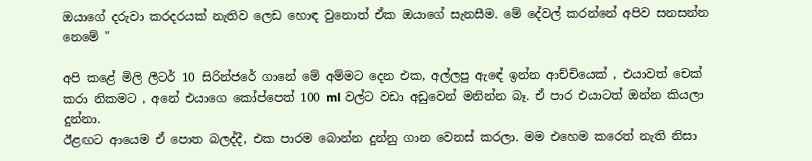ඔයාගේ දරුවා කරදරයක් නැතිව ලෙඩ හොඳ වුනොත් ඒක ඔයාගේ සැනසීම. මේ දේවල් කරන්නේ අපිව සනසන්න නෙමේ "

අපි කළේ මිලි ලීටර් 10 සිරින්ජරේ ගානේ මේ අම්මට දෙන එක, අල්ලපු ඇඳේ ඉන්න ආච්චියෙක් , එයාවත් චෙක් කරා නිකමට , අනේ එයාගෙ කෝප්පෙත් 100 ml වල්ට වඩා අඩුවෙන් මනින්න බෑ. ඒ පාර එයාටත් ඔන්න කියලා දුන්නා.
ඊළඟට ආයෙම ඒ පොත බලද්දී, එක පාරම බොන්න දුන්නු ගාන වෙනස් කරලා. මම එහෙම කරෙත් නැති නිසා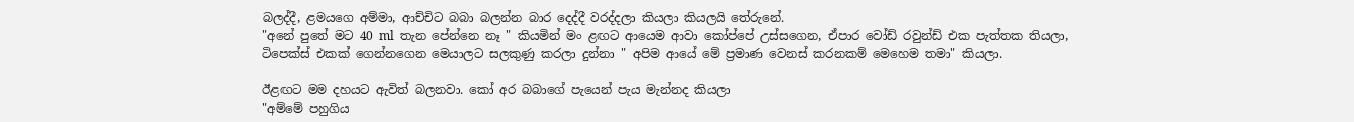බලද්දී, ළමයගෙ අම්මා, ආච්චිට බබා බලන්න බාර දෙද්දී වරද්දලා කියලා කියලයි තේරුනේ.
"අනේ පුතේ මට 40 ml  තැන පේන්නෙ නෑ " කියමින් මං ළඟට ආයෙම ආවා කෝප්පේ උස්සගෙන, ඒපාර වෝඩ් රවුන්ඩ් එක පැත්තක තියලා, ටිපෙක්ස් එකක් ගෙන්නගෙන මෙයාලට සලකුණු කරලා දුන්නා " අපිම ආයේ මේ ප්‍රමාණ වෙනස් කරනකම් මෙහෙම තමා" කියලා.

ඊළඟට මම දහයට ඇවිත් බලනවා. කෝ අර බබාගේ පැයෙන් පැය මැන්නද කියලා
"අම්මේ පහුගිය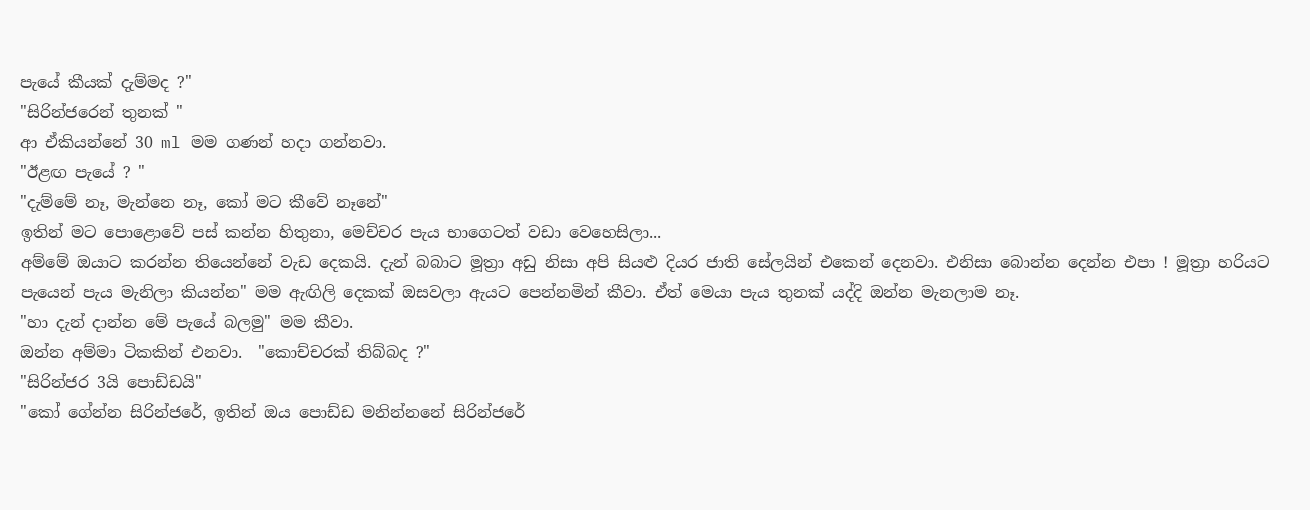පැයේ කීයක් දැම්මද ?"
"සිරින්ජරෙන් තුනක් "
ආ ඒකියන්නේ 30 ml මම ගණන් හදා ගන්නවා.
"ඊළඟ පැයේ ? "
"දැම්මේ නෑ, මැන්නෙ නෑ, කෝ මට කීවේ නෑනේ"
ඉතින් මට පොළොවේ පස් කන්න හිතුනා, මෙච්චර පැය භාගෙටත් වඩා වෙහෙසිලා...
අම්මේ ඔයාට කරන්න තියෙන්නේ වැඩ දෙකයි. දැන් බබාට මූත්‍රා අඩු නිසා අපි සියළු දියර ජාති සේලයින් එකෙන් දෙනවා. එනිසා බොන්න දෙන්න එපා ! මූත්‍රා හරියට පැයෙන් පැය මැනිලා කියන්න" මම ඇඟිලි දෙකක් ඔසවලා ඇයට පෙන්නමින් කීවා. ඒත් මෙයා පැය තුනක් යද්දි ඔන්න මැනලාම නෑ.
"හා දැන් දාන්න මේ පැයේ බලමු" මම කීවා.
ඔන්න අම්මා ටිකකින් එනවා.  "කොච්චරක් තිබ්බද ?"
"සිරින්ජර 3යි පොඩ්ඩයි"
"කෝ ගේන්න සිරින්ජරේ, ඉතින් ඔය පොඩ්ඩ මනින්නනේ සිරින්ජරේ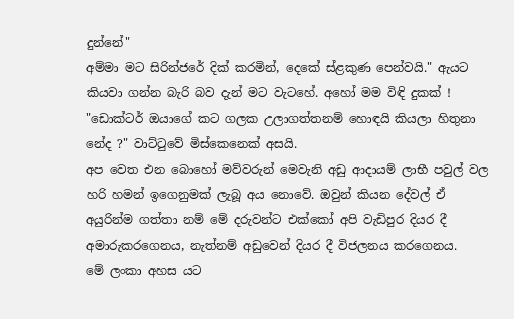දුන්නේ"
අම්මා මට සිරින්ජරේ දික් කරමින්, දෙකේ ස්ළකුණ පෙන්වයි." ඇයට කියවා ගන්න බැරි බව දැන් මට වැටහේ. අහෝ මම විඳි දුකක් !
"ඩොක්ටර් ඔයාගේ කට ගලක උලාගත්තනම් හොඳයි කියලා හිතුනා නේද ?" වාට්ටුවේ මිස්කෙනෙක් අසයි.
අප වෙත එන බොහෝ මව්වරුන් මෙවැනි අඩු ආදායම් ලාභී පවුල් වල හරි හමන් ඉගෙනුමක් ලැබූ අය නොවේ. ඔවුන් කියන දේවල් ඒ අයුරින්ම ගත්තා නම් මේ දරුවන්ට එක්කෝ අපි වැඩිපුර දියර දී අමාරුකරගෙනය, නැත්නම් අඩුවෙන් දියර දී විජලනය කරගෙනය.
මේ ලංකා අහස යට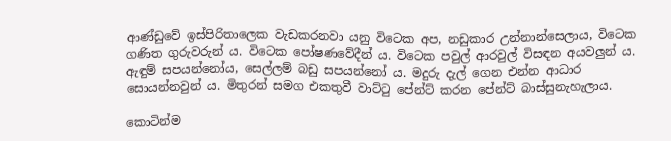ආණ්ඩුවේ ඉස්පිරිතාලෙක වැඩකරනවා යනු විටෙක අප, නඩුකාර උන්නාන්සෙලාය, විටෙක ගණිත ගුරුවරුන් ය. විටෙක පෝෂණවේදීන් ය. විටෙක පවුල් ආරවුල් විසඳන අයවලුන් ය. ඇඳුම් සපයන්නෝය, සෙල්ලම් බඩු සපයන්නෝ ය. මදුරු දැල් ගෙන එන්න ආධාර සොයන්නවුන් ය. මිතුරන් සමග එකතුවී වාට්ටු පේන්ට් කරන පේන්ට් බාස්සුනැහැලාය.

කොටින්ම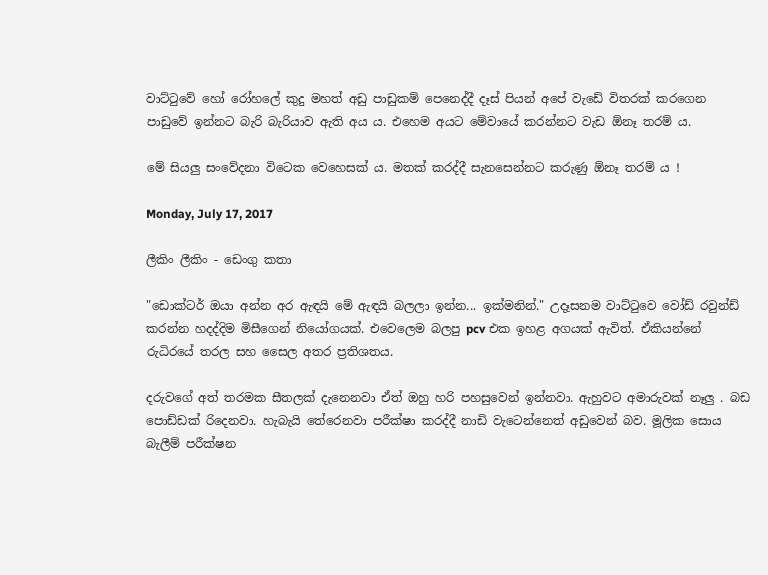වාට්ටුවේ හෝ රෝහලේ කුදු මහත් අඩු පාඩුකම් පෙනෙද්දී දෑස් පියන් අපේ වැඩේ විතරක් කරගෙන පාඩුවේ ඉන්නට බැරි බැරියාව ඇති අය ය. එහෙම අයට මේවායේ කරන්නට වැඩ ඕනෑ තරම් ය.

මේ සියලු සංවේදනා විටෙක වෙහෙසක් ය. මතක් කරද්දී සැනසෙන්නට කරුණු ඕනෑ තරම් ය !

Monday, July 17, 2017

ලීකිං ලීකිං - ඩෙංගු කතා

"ඩොක්ටර් ඔයා අන්න අර ඇඳයි මේ ඇඳයි බලලා ඉන්න... ඉක්මනින්." උදෑසනම වාට්ටුවෙ වෝඩ් රවුන්ඩ් කරන්න හදද්දිම මිසීගෙන් නියෝගයක්. එවෙලෙම බලපු pcv එක ඉහළ අගයක් ඇවිත්. ඒකියන්නේ රුධිරයේ තරල සහ සෛල අතර ප්‍රතිශතය.

දරුවගේ අත් තරමක සීතලක් දැනෙනවා ඒත් ඔහු හරි පහසුවෙන් ඉන්නවා. ඇහුවට අමාරුවක් නෑලු . බඩ පොඩ්ඩක් රිදෙනවා. හැබැයි තේරෙනවා පරීක්ෂා කරද්දී නාඩි වැටෙන්නෙත් අඩුවෙන් බව. මූලික සොය බැලීම් පරීක්ෂන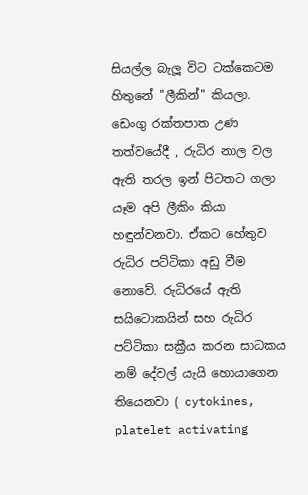සියල්ල බැලූ විට ටක්කෙටම හිතුනේ "ලීකින්" කියලා. ඩෙංගු රක්තපාත උණ තත්වයේදී , රුධිර නාල වල ඇති තරල ඉන් පිටතට ගලා යෑම අපි ලීකිං කියා හඳුන්වනවා. ඒකට හේතුව රුධිර පට්ටිකා අඩු වීම නොවේ. රුධිරයේ ඇති සයිටොකයින් සහ රුධිර පට්ටිකා සක්‍රීය කරන සාධකය නම් දේවල් යැයි හොයාගෙන තියෙනවා ( cytokines, platelet activating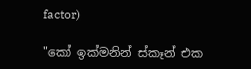factor)

"කෝ ඉක්මනින් ස්කෑන් එක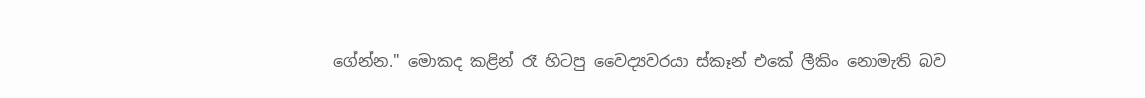ගේන්න." මොකද කළින් රෑ හිටපු වෛද්‍යවරයා ස්කෑන් එකේ ලීකිං නොමැති බව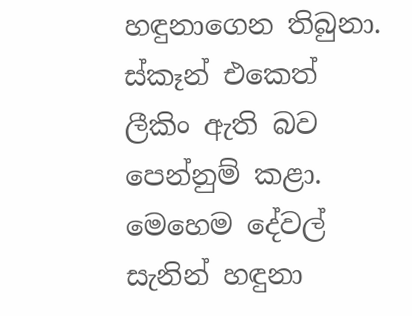හඳුනාගෙන තිබුනා. ස්කෑන් එකෙත් ලීකිං ඇති බව පෙන්නුම් කළා. මෙහෙම දේවල් සැනින් හඳුනා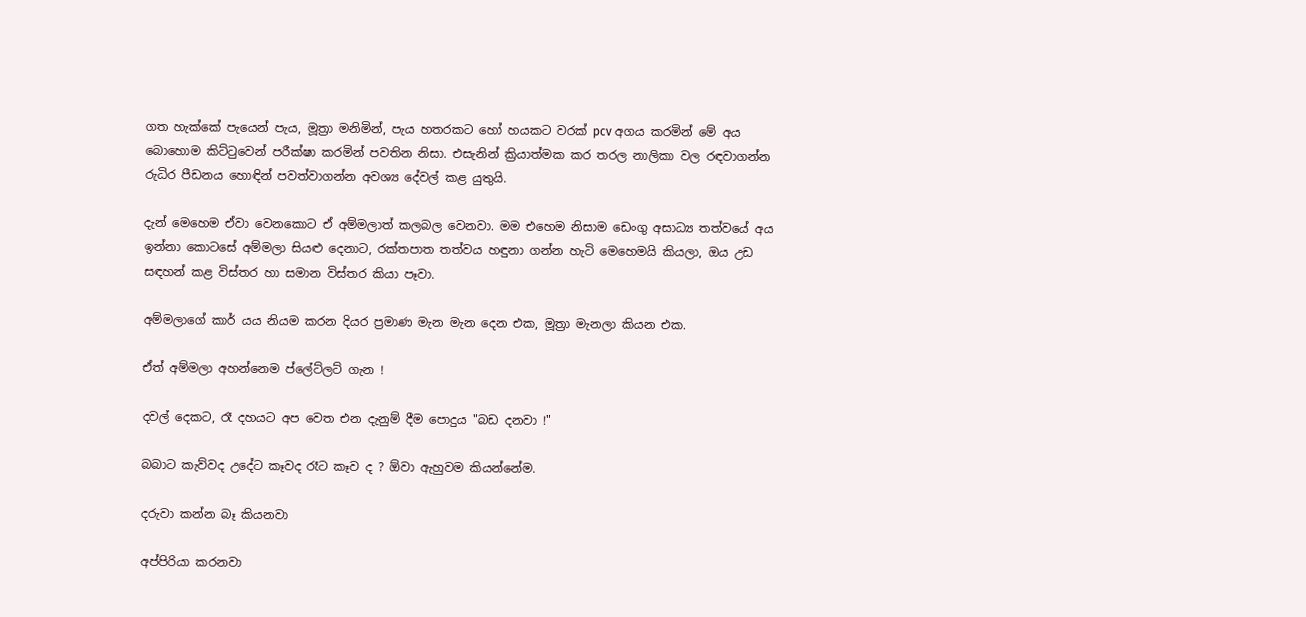ගත හැක්කේ පැයෙන් පැය, මූත්‍රා මනිමින්, පැය හතරකට හෝ හයකට වරක් pcv අගය කරමින් මේ අය බොහොම කිට්ටුවෙන් පරීක්ෂා කරමින් පවතින නිසා. එසැනින් ක්‍රියාත්මක කර තරල නාලිකා වල රඳවාගන්න රුධිර පීඩනය හොඳින් පවත්වාගන්න අවශ්‍ය දේවල් කළ යුතුයි.

දැන් මෙහෙම ඒවා වෙනකොට ඒ අම්මලාත් කලබල වෙනවා. මම එහෙම නිසාම ඩෙංගු අසාධ්‍ය තත්වයේ අය ඉන්නා කොටසේ අම්මලා සියළු දෙනාට, රක්තපාත තත්වය හඳුනා ගන්න හැටි මෙහෙමයි කියලා, ඔය උඩ සඳහන් කළ විස්තර හා සමාන විස්තර කියා පෑවා.

අම්මලාගේ කාර් යය නියම කරන දියර ප්‍රමාණ මැන මැන දෙන එක, මූත්‍රා මැනලා කියන එක.

ඒත් අම්මලා අහන්නෙම ප්ලේට්ලට් ගැන !

දවල් දෙකට, රෑ දහයට අප වෙත එන දැනුම් දීම පොදුය "බඩ දනවා !"

බබාට කැව්වද උදේට කෑවද රෑට කෑව ද ? ඕවා ඇහුවම කියන්නේම.

දරුවා කන්න බෑ කියනවා

අප්පිරියා කරනවා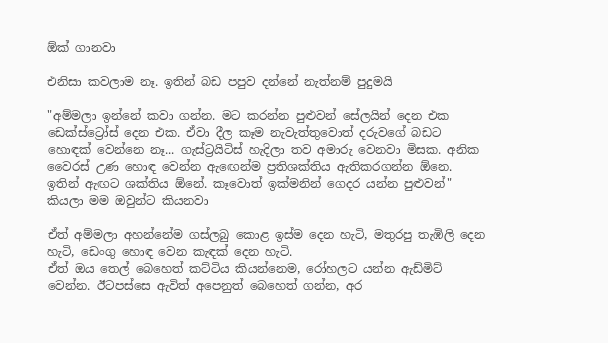ඕක් ගානවා

එනිසා කවලාම නෑ. ඉතින් බඩ පපුව දන්නේ නැත්නම් පුදුමයි

"අම්මලා ඉන්නේ කවා ගන්න. මට කරන්න පුළුවන් සේලයින් දෙන එක ඩෙක්ස්ට්‍රෝස් දෙන එක. ඒවා දීල කෑම නැවැත්තුවොත් දරුවගේ බඩට හොඳක් වෙන්නෙ නෑ... ගැස්ට්‍රයිටිස් හැදිලා තව අමාරු වෙනවා මිසක. අනික වෛරස් උණ හොඳ වෙන්න ඇඟෙන්ම ප්‍රතිශක්තිය ඇතිකරගන්න ඕනෙ. ඉතින් ඇඟට ශක්තිය ඕනේ. කෑවොත් ඉක්මනින් ගෙදර යන්න පුළුවන්" කියලා මම ඔවුන්ට කියනවා

ඒත් අම්මලා අහන්නේම ගස්ලබු කොළ ඉස්ම දෙන හැටි, මතුරපු තැඹිලි දෙන හැටි, ඩෙංගු හොඳ වෙන කැඳක් දෙන හැටි.
ඒත් ඔය තෙල් බෙහෙත් කට්ටිය කියන්නෙම, රෝහලට යන්න ඇඩ්මිට් වෙන්න. ඊටපස්සෙ ඇවිත් අපෙනුත් බෙහෙත් ගන්න, අර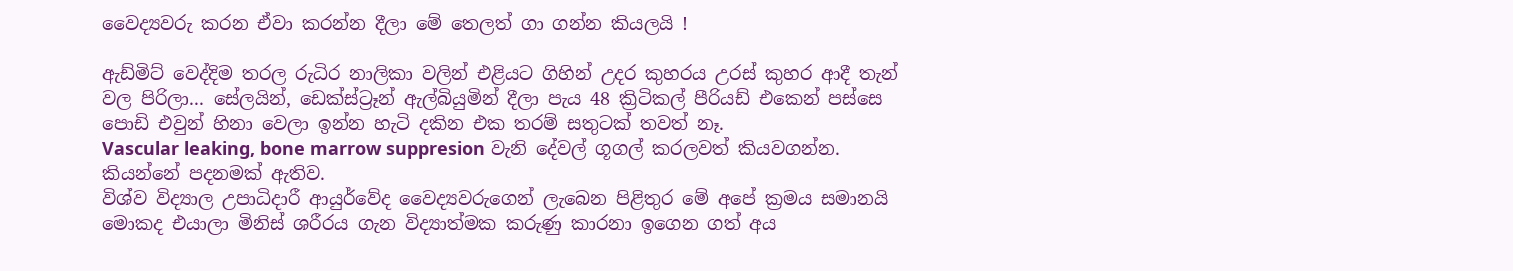වෛද්‍යවරු කරන ඒවා කරන්න දීලා මේ තෙලත් ගා ගන්න කියලයි !

ඇඩ්මිට් වෙද්දිම තරල රුධිර නාලිකා වලින් එළියට ගිහින් උදර කුහරය උරස් කුහර ආදී තැන් වල පිරිලා... සේලයින්, ඩෙක්ස්ට්‍රෑන් ඇල්බියුමින් දීලා පැය 48 ක්‍රිටිකල් පීරියඩ් එකෙන් පස්සෙ පොඩි එවුන් හිනා වෙලා ඉන්න හැටි දකින එක තරම් සතුටක් තවත් නෑ.
Vascular leaking, bone marrow suppresion වැනි දේවල් ගූගල් කරලවත් කියවගන්න.
කියන්නේ පදනමක් ඇතිව.
විශ්ව විද්‍යාල උපාධිදාරී ආයුර්වේද වෛද්‍යවරුගෙන් ලැබෙන පිළිතුර මේ අපේ ක්‍රමය සමානයි මොකද එයාලා මිනිස් ශරීරය ගැන විද්‍යාත්මක කරුණු කාරනා ඉගෙන ගත් අය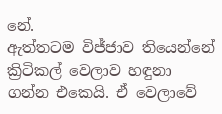නේ.
ඇත්තටම විජ්ජාව තියෙන්නේ ක්‍රිටිකල් වෙලාව හඳුනා ගන්න එකෙයි. ඒ වෙලාවේ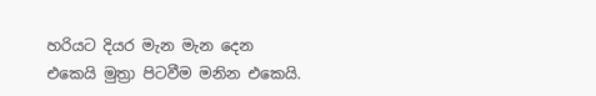හරියට දියර මැන මැන දෙන එකෙයි මුත්‍රා පිටවීම මනින එකෙයි.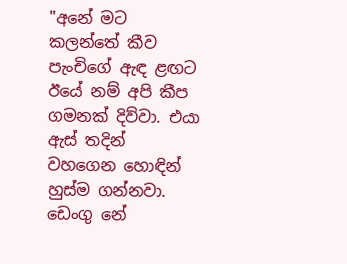"අනේ මට කලන්තේ කීව පැංචිගේ ඇඳ ළඟට ඊයේ නම් අපි කීප ගමනක් දිව්වා. එයා ඇස් තදින් වහගෙන හොඳින් හුස්ම ගන්නවා. ඩෙංගු නේ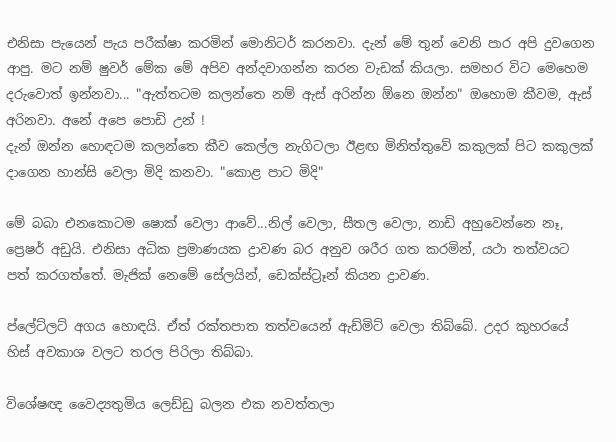එනිසා පැයෙන් පැය පරීක්ෂා කරමින් මොනිටර් කරනවා. දැන් මේ තුන් වෙනි පාර අපි දුවගෙන ආපු. මට නම් ෂුවර් මේක මේ අපිව අන්දවාගන්න කරන වැඩක් කියලා. සමහර විට මෙහෙම දරුවොත් ඉන්නවා... "ඇත්තටම කලන්තෙ නම් ඇස් අරින්න ඕනෙ ඔන්න" ඔහොම කීවම, ඇස් අරිනවා. අනේ අපෙ පොඩි උන් !
දැන් ඔන්න හොඳටම කලන්තෙ කීව කෙල්ල නැගිටලා ඊළඟ මිනිත්තුවේ කකුලක් පිට කකුලක් දාගෙන හාන්සි වෙලා මිදි කනවා. "කොළ පාට මිදි"

මේ බබා එනකොටම ෂොක් වෙලා ආවේ...නිල් වෙලා, සීතල වෙලා, නාඩි අහුවෙන්නෙ නෑ, ප්‍රෙෂර් අඩුයි. එනිසා අධික ප්‍රමාණයක ද්‍රාවණ බර අනුව ශරීර ගත කරමින්, යථා තත්වයට පත් කරගත්තේ. මැජික් නෙමේ සේලයින්, ඩෙක්ස්ට්‍රෑන් කියන ද්‍රාවණ.

ප්ලේට්ලට් අගය හොඳයි. ඒත් රක්තපාත තත්වයෙන් ඇඩ්මිට් වෙලා තිබ්බේ. උදර කුහරයේ හිස් අවකාශ වලට තරල පිරිලා තිබ්බා.

විශේෂඥ වෛද්‍යතුමිය ලෙඩ්ඩු බලන එක නවත්තලා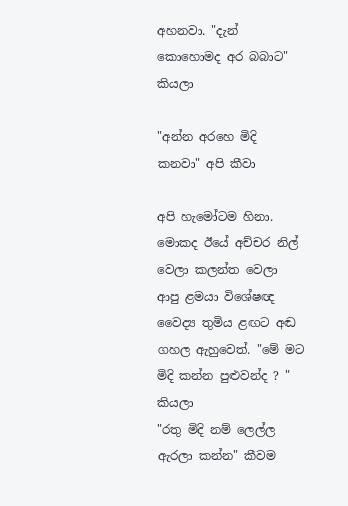අහනවා. "දැන් කොහොමද අර බබාට" කියලා

"අන්න අරහෙ මිදි කනවා" අපි කීවා

අපි හැමෝටම හිනා. මොකද ඊයේ අච්චර නිල් වෙලා කලන්ත වෙලා ආපු ළමයා විශේෂඥ වෛද්‍ය තුමිය ළඟට අඬ ගහල ඇහුවෙත්. "මේ මට මිදි කන්න පුළුවන්ද ? " කියලා
"රතු මිදි නම් ලෙල්ල ඇරලා කන්න" කීවම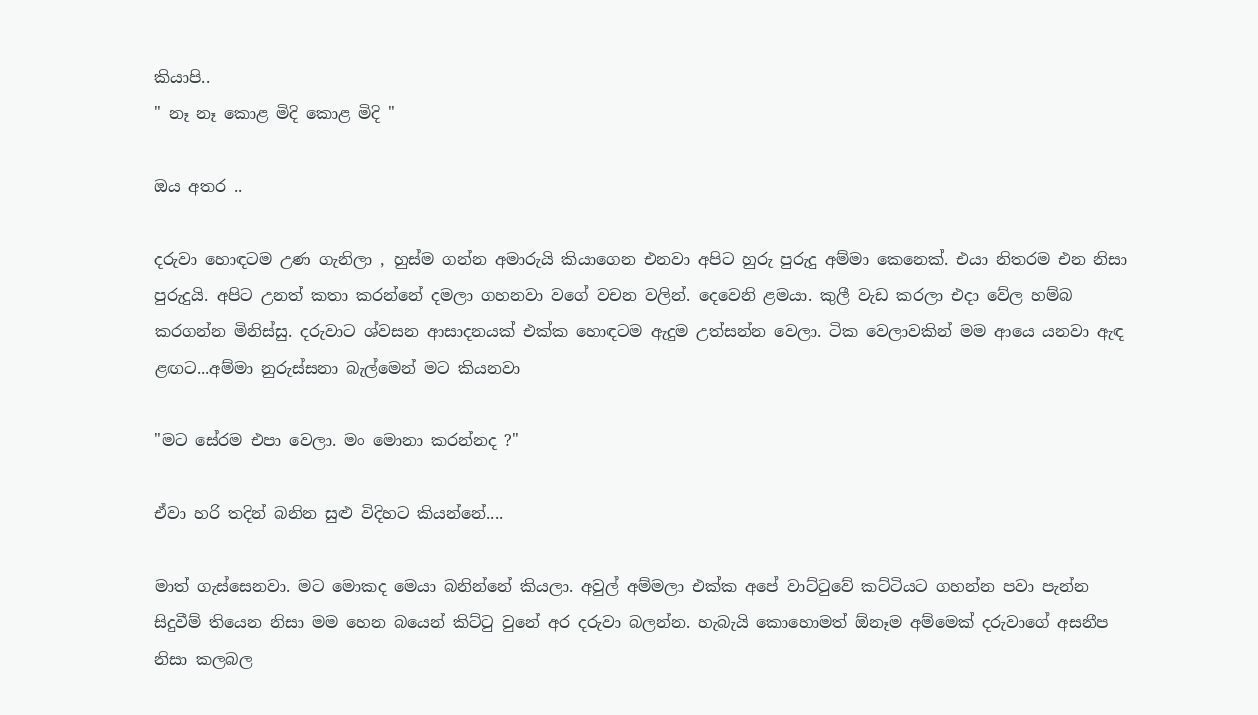කියාපි..
" නෑ නෑ කොළ මිදි කොළ මිදි "

ඔය අතර ..

දරුවා හොඳටම උණ ගැනිලා , හුස්ම ගන්න අමාරුයි කියාගෙන එනවා අපිට හුරු පුරුදු අම්මා කෙනෙක්. එයා නිතරම එන නිසා පුරුදුයි. අපිට උනත් කතා කරන්නේ දමලා ගහනවා වගේ වචන වලින්. දෙවෙනි ළමයා. කුලී වැඩ කරලා එදා වේල හම්බ කරගන්න මිනිස්සු. දරුවාට ශ්වසන ආසාදනයක් එක්ක හොඳටම ඇදුම උත්සන්න වෙලා. ටික වෙලාවකින් මම ආයෙ යනවා ඇඳ ළඟට...අම්මා නුරුස්සනා බැල්මෙන් මට කියනවා

"මට සේරම එපා වෙලා. මං මොනා කරන්නද ?"

ඒවා හරි තදින් බනින සුළු විදිහට කියන්නේ....

මාත් ගැස්සෙනවා. මට මොකද මෙයා බනින්නේ කියලා. අවුල් අම්මලා එක්ක අපේ වාට්ටුවේ කට්ටියට ගහන්න පවා පැන්න සිදුවීම් තියෙන නිසා මම හෙන බයෙන් කිට්ටු වුනේ අර දරුවා බලන්න. හැබැයි කොහොමත් ඕනෑම අම්මෙක් දරුවාගේ අසනීප නිසා කලබල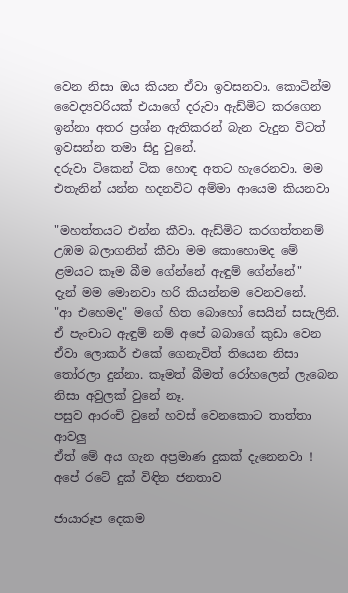වෙන නිසා ඔය කියන ඒවා ඉවසනවා. කොටින්ම වෛද්‍යවරියක් එයාගේ දරුවා ඇඩ්මිට කරගෙන ඉන්නා අතර ප්‍රශ්න ඇතිකරන් බැන වැදුන විටත් ඉවසන්න තමා සිදු වුනේ.
දරුවා ටිකෙන් ටික හොඳ අතට හැරෙනවා. මම එතැනින් යන්න හදනවිට අම්මා ආයෙම කියනවා

"මහත්තයට එන්න කීවා. ඇඩ්මිට කරගත්තනම් උඹම බලාගනින් කීවා මම කොහොමද මේ ළමයට කෑම බීම ගේන්නේ ඇඳුම් ගේන්නේ"
දැන් මම මොනවා හරි කියන්නම වෙනවනේ.
"ආ එහෙමද" මගේ හිත බොහෝ සෙයින් සසැලිනි.
ඒ පැංචාට ඇඳුම් නම් අපේ බබාගේ කුඩා වෙන ඒවා ලොකර් එකේ ගෙනැවිත් තියෙන නිසා තෝරලා දුන්නා. කෑමත් බීමත් රෝහලෙන් ලැබෙන නිසා අවුලක් වුනේ නෑ.
පසුව ආරංචි වුනේ හවස් වෙනකොට තාත්තා ආවලු
ඒත් මේ අය ගැන අප්‍රමාණ දුකක් දැනෙනවා ! අපේ රටේ දුක් විඳින ජනතාව

ජායාරූප දෙකම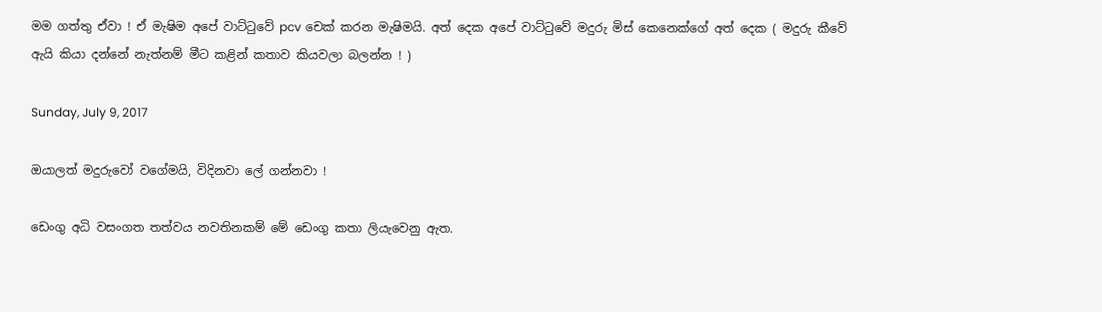මම ගත්තු ඒවා ! ඒ මැෂිම අපේ වාට්ටුවේ pcv චෙක් කරන මැෂිමයි. අත් දෙක අපේ වාට්ටුවේ මදුරු මිස් කෙනෙක්ගේ අත් දෙක ( මදුරු කීවේ ඇයි කියා දන්නේ නැත්නම් මීට කළින් කතාව කියවලා බලන්න ! )

Sunday, July 9, 2017

ඔයාලත් මදුරුවෝ වගේමයි, විදිනවා ලේ ගන්නවා !

ඩෙංගු අධි වසංගත තත්වය නවතිනකම් මේ ඩෙංගු කතා ලියැවෙනු ඇත.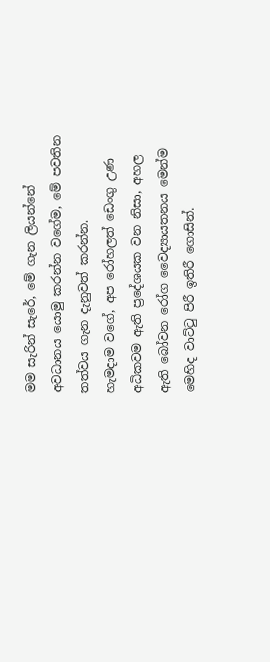මම සැරින් සැරේ, මේ ගැන ලියන්නේ අවධානය යොමු කරන්න වගේම, මේ පවතින තත්වය ගැන දැනුවත් කරන්න.
හැමදාම වගේ, අප රෝහලත් ඩෙංගු උණ අධිකවම ඇති ප්‍රදේශයක වන නිසා, අහල ඇති බෝවන රෝග වෛද්‍යායතනය මෙන්ම මෙහිද වාට්ටු පිරී ඉතිරී ගොසින්.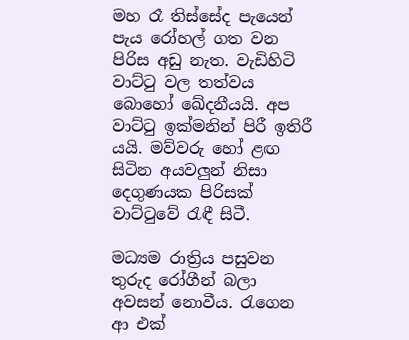මහ රෑ තිස්සේද පැයෙන් පැය රෝහල් ගත වන පිරිස අඩු නැත. වැඩිහිටි වාට්ටු වල තත්වය බොහෝ ඛේදනීයයි. අප වාට්ටු ඉක්මනින් පිරී ඉතිරී යයි. මව්වරු හෝ ළඟ සිටින අයවලුන් නිසා දෙගුණයක පිරිසක් වාට්ටුවේ රැඳී සිටී.

මධ්‍යම රාත්‍රිය පසුවන තුරුද රෝගීන් බලා අවසන් නොවීය. රැගෙන ආ එක්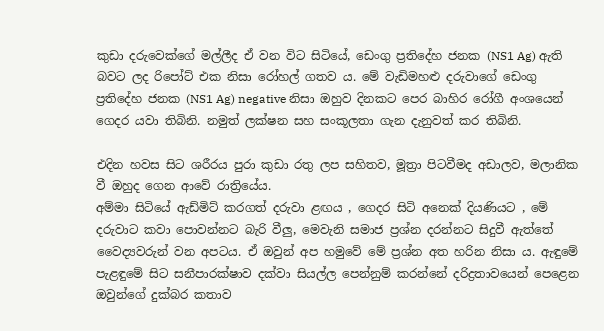කුඩා දරුවෙක්ගේ මල්ලීද ඒ වන විට සිටියේ, ඩෙංගු ප්‍රතිදේහ ජනක (NS1 Ag) ඇති බවට ලද රිපෝට් එක නිසා රෝහල් ගතව ය. මේ වැඩිමහළු දරුවාගේ ඩෙංගු ප්‍රතිදේහ ජනක (NS1 Ag) negative නිසා ඔහුව දිනකට පෙර බාහිර රෝගී අංශයෙන් ගෙදර යවා තිබිනි. නමුත් ලක්ෂන සහ සංකූලතා ගැන දැනුවත් කර තිබිනි.

එදින හවස සිට ශරීරය පුරා කුඩා රතු ලප සහිතව, මූත්‍රා පිටවීමද අඩාලව, මලානික වී ඔහුද ගෙන ආවේ රාත්‍රියේය.
අම්මා සිටියේ ඇඩ්මිට් කරගත් දරුවා ළඟය , ගෙදර සිටි අනෙක් දියණියට , මේ දරුවාට කවා පොවන්නට බැරි වීලු, මෙවැනි සමාජ ප්‍රශ්න දරන්නට සිදුවී ඇත්තේ වෛද්‍යවරුන් වන අපටය. ඒ ඔවුන් අප හමුවේ මේ ප්‍රශ්න අත හරින නිසා ය. ඇඳුමේ පැළඳුමේ සිට සනීපාරක්ෂාව දක්වා සියල්ල පෙන්නුම් කරන්නේ දරිද්‍රතාවයෙන් පෙළෙන ඔවුන්ගේ දුක්බර කතාව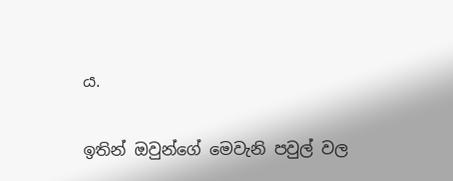ය.

ඉතින් ඔවුන්ගේ මෙවැනි පවුල් වල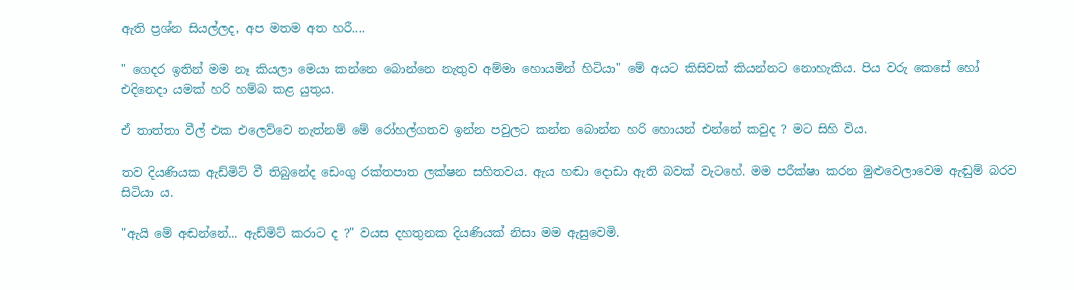ඇති ප්‍රශ්න සියල්ලද, අප මතම අත හරී....

" ගෙදර ඉතින් මම නෑ කියලා මෙයා කන්නෙ බොන්නෙ නැතුව අම්මා හොයමින් හිටියා" මේ අයට කිසිවක් කියන්නට නොහැකිය. පිය වරු කෙසේ හෝ එදිනෙදා යමක් හරි හම්බ කළ යුතුය.

ඒ තාත්තා වීල් එක එලෙව්වෙ නැත්නම් මේ රෝහල්ගතව ඉන්න පවුලට කන්න බොන්න හරි හොයන් එන්නේ කවුද ? මට සිහි විය.

තව දියණියක ඇඩ්මිට් වී තිබුනේද ඩෙංගු රක්තපාත ලක්ෂන සහිතවය. ඇය හඬා දොඩා ඇති බවක් වැටහේ. මම පරීක්ෂා කරන මුළුවෙලාවෙම ඇඬුම් බරව සිටියා ය.

"ඇයි මේ අඬන්නේ... ඇඩ්මිට් කරාට ද ?" වයස දහතුනක දියණියක් නිසා මම ඇසුවෙමි.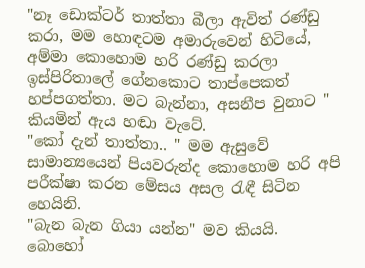"නෑ ඩොක්ටර් තාත්තා බීලා ඇවිත් රණ්ඩු කරා, මම හොඳටම අමාරුවෙන් හිටියේ, අම්මා කොහොම හරි රණ්ඩු කරලා ඉස්පිරිතාලේ ගේනකොට තාප්පෙකත් හප්පගත්තා. මට බැන්නා, අසනීප වුනාට " කියමින් ඇය හඬා වැටේ.
"කෝ දැන් තාත්තා.. " මම ඇසුවේ සාමාන්‍යයෙන් පියවරුන්ද කොහොම හරි අපි පරීක්ෂා කරන මේසය අසල රැඳී සිටින හෙයිනි.
"බැන බැන ගියා යන්න" මව කියයි.
බොහෝ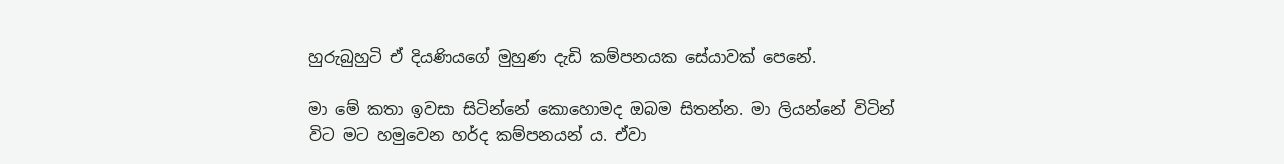හුරුබුහුටි ඒ දියණියගේ මුහුණ දැඩි කම්පනයක සේයාවක් පෙනේ.

මා මේ කතා ඉවසා සිටින්නේ කොහොමද ඔබම සිතන්න. මා ලියන්නේ විටින් විට මට හමුවෙන හර්ද කම්පනයන් ය. ඒවා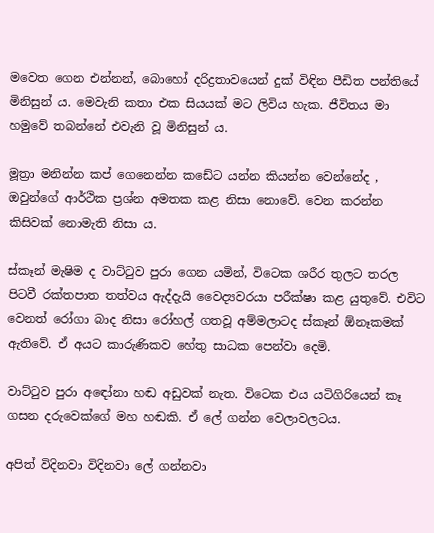මවෙත ගෙන එන්නන්, බොහෝ දරිද්‍රතාවයෙන් දුක් විඳින පීඩිත පන්තියේ මිනිසුන් ය. මෙවැනි කතා එක සියයක් මට ලිවිය හැක. ජීවිතය මා හමුවේ තබන්නේ එවැනි වූ මිනිසුන් ය.

මූත්‍රා මනින්න කප් ගෙනෙන්න කඩේට යන්න කියන්න වෙන්නේද , ඔවුන්ගේ ආර්ථික ප්‍රශ්න අමතක කළ නිසා නොවේ. වෙන කරන්න කිසිවක් නොමැති නිසා ය.

ස්කෑන් මැෂිම ද වාට්ටුව පුරා ගෙන යමින්, විටෙක ශරීර තුලට තරල පිටවී රක්තපාත තත්වය ඇද්දැයි වෛද්‍යවරයා පරීක්ෂා කළ යුතුවේ. එවිට වෙනත් රෝගා බාද නිසා රෝහල් ගතවූ අම්මලාටද ස්කෑන් ඕනෑකමක් ඇතිවේ. ඒ අයට කාරුණිකව හේතු සාධක පෙන්වා දෙමි.

වාට්ටුව පුරා අඳෝනා හඬ අඩුවක් නැත. විටෙක එය යටිගිරියෙන් කෑ ගසන දරුවෙක්ගේ මහ හඬකි. ඒ ලේ ගන්න වෙලාවලටය.

අපිත් විදිනවා විදිනවා ලේ ගන්නවා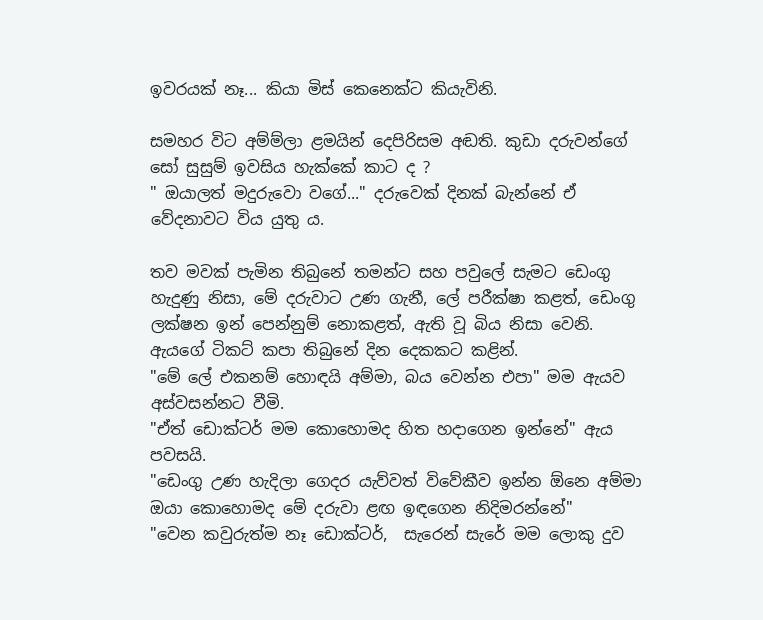ඉවරයක් නෑ... කියා මිස් කෙනෙක්ට කියැවිනි.

සමහර විට අම්ම්ලා ළමයින් දෙපිරිසම අඬති. කුඩා දරුවන්ගේ සෝ සුසුම් ඉවසිය හැක්කේ කාට ද ?
" ඔයාලත් මදුරුවො වගේ..." දරුවෙක් දිනක් බැන්නේ ඒ වේදනාවට විය යුතු ය.

තව මවක් පැමින තිබුනේ තමන්ට සහ පවුලේ සැමට ඩෙංගු හැදුණු නිසා, මේ දරුවාට උණ ගැනී, ලේ පරීක්ෂා කළත්, ඩෙංගු ලක්ෂන ඉන් පෙන්නුම් නොකළත්, ඇති වූ බිය නිසා වෙනි.
ඇයගේ ටිකට් කපා තිබුනේ දින දෙකකට කළින්.
"මේ ලේ එකනම් හොඳයි අම්මා, බය වෙන්න එපා" මම ඇයව අස්වසන්නට වීමි.
"ඒත් ඩොක්ටර් මම කොහොමද හිත හදාගෙන ඉන්නේ" ඇය පවසයි.
"ඩෙංගු උණ හැදිලා ගෙදර යැව්වත් විවේකීව ඉන්න ඕනෙ අම්මා ඔයා කොහොමද මේ දරුවා ළඟ ඉඳගෙන නිදිමරන්නේ"
"වෙන කවුරුත්ම නෑ ඩොක්ටර්,  සැරෙන් සැරේ මම ලොකු දුව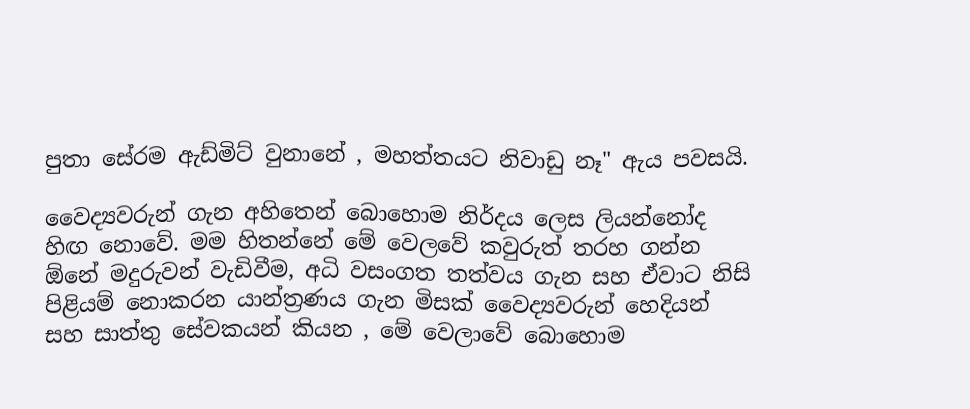පුතා සේරම ඇඩ්මිට් වුනානේ , මහත්තයට නිවාඩු නෑ" ඇය පවසයි.

වෛද්‍යවරුන් ගැන අහිතෙන් බොහොම නිර්දය ලෙස ලියන්නෝද හිඟ නොවේ. මම හිතන්නේ මේ වෙලවේ කවුරුත් තරහ ගන්න ඕනේ මදුරුවන් වැඩිවීම, අධි වසංගත තත්වය ගැන සහ ඒවාට නිසි පිළියම් නොකරන යාන්ත්‍රණය ගැන මිසක් වෛද්‍යවරුන් හෙදියන් සහ සාත්තු සේවකයන් කියන , මේ වෙලාවේ බොහොම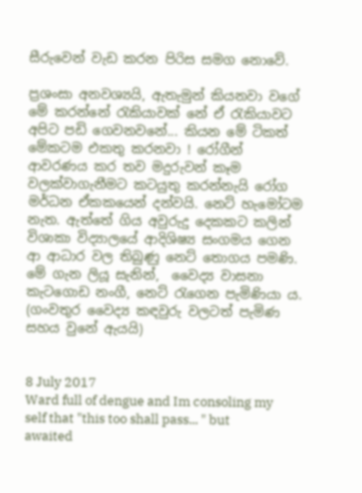සීරුවෙන් වැඩ කරන පිරිස සමග නොවේ.

ප්‍රශංසා අනවශ්‍යයි, ඇතැමුන් කියනවා වගේ මේ කරන්නේ රැකියාවක් නේ ඒ රැකියාවට අපිට පඩි ගෙවනවනේ... කියන මේ ටිකත් මේකටම එකතු කරනවා ! රෝගීන් ආවරණය කර තව මදුරුවන් කෑම වලක්වාගැනීමට කටයුතු කරන්නැයි රෝග මර්ධන ඒකකයෙන් දන්වයි. නෙට් හැමෝටම නැත. ඇත්තේ ගිය අවුරුදු දෙකකට කලින් විශාකා විද්‍යාලයේ ආදිශිෂ්‍ය සංගමය ගෙන ආ ආධාර වල තිබුණු නෙට් තොගය පමණි. මේ ගැන ලියූ සැනින්,  වෛද්‍ය වාසනා කැටගොඩ නංගී, නෙට් රැගෙන පැමිණියා ය. (ගංවතුර වෛද්‍ය කඳවුරු වලටත් පැමිණ සහය වුනේ ඇයයි)


8 July 2017
Ward full of dengue and Im consoling my self that "this too shall pass... " but awaited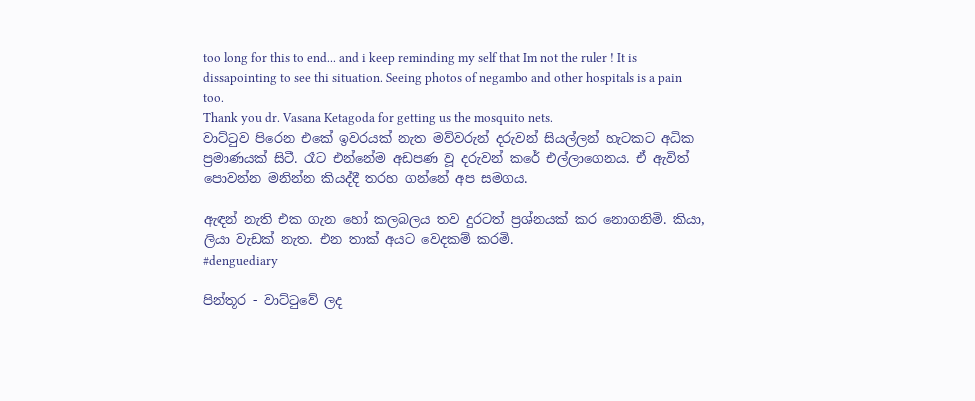too long for this to end... and i keep reminding my self that Im not the ruler ! It is dissapointing to see thi situation. Seeing photos of negambo and other hospitals is a pain too.
Thank you dr. Vasana Ketagoda for getting us the mosquito nets.
වාට්ටුව පිරෙන එකේ ඉවරයක් නැත මව්වරුන් දරුවන් සියල්ලන් හැටකට අධික ප්‍රමාණයක් සිටී. රෑට එන්නේම අඩපණ වූ දරුවන් කරේ එල්ලාගෙනය. ඒ ඇවිත් පොවන්න මනින්න කියද්දී තරහ ගන්නේ අප සමගය.

ඇඳන් නැති එක ගැන හෝ කලබලය තව දුරටත් ප්‍රශ්නයක් කර නොගනිමි. කියා, ලියා වැඩක් නැත. එන තාක් අයට වෙදකම් කරමි.
#denguediary

පින්තූර - වාට්ටුවේ ලද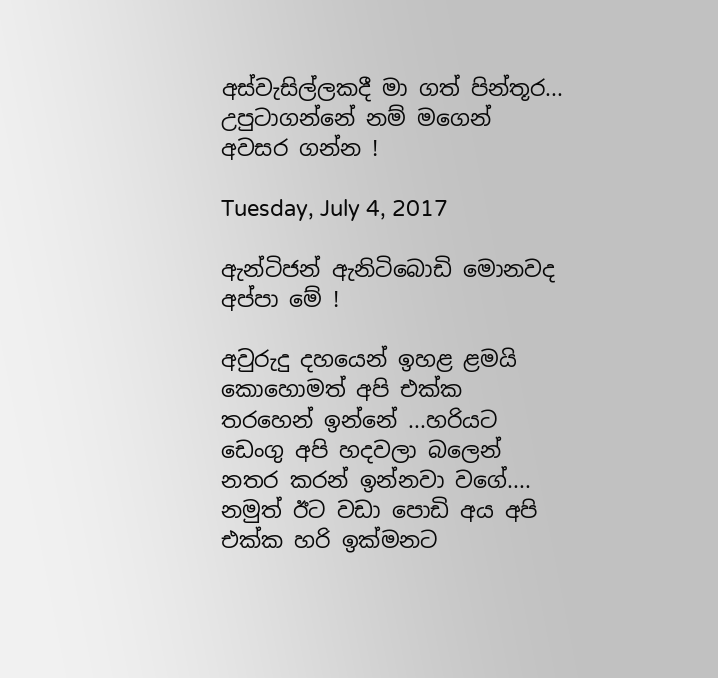අස්වැසිල්ලකදී මා ගත් පින්තූර...
උපුටාගන්නේ නම් මගෙන් අවසර ගන්න !

Tuesday, July 4, 2017

ඇන්ටිජන් ඇනිටිබොඩි මොනවද අප්පා මේ !

අවුරුදු දහයෙන් ඉහළ ළමයි කොහොමත් අපි එක්ක තරහෙන් ඉන්නේ ...හරියට ඩෙංගු අපි හදවලා බලෙන් නතර කරන් ඉන්නවා වගේ....
නමුත් ඊට වඩා පොඩි අය අපි එක්ක හරි ඉක්මනට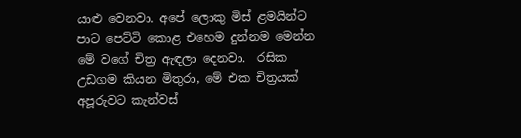යාළු වෙනවා. අපේ ලොකු මිස් ළමයින්ට පාට පෙට්ටි කොළ එහෙම දුන්නම මෙන්න මේ වගේ චිත්‍ර ඇඳලා දෙනවා.  රසික උඩගම කියන මිතුරා, මේ එක චිත්‍රයක් අපූරුවට කැන්වස්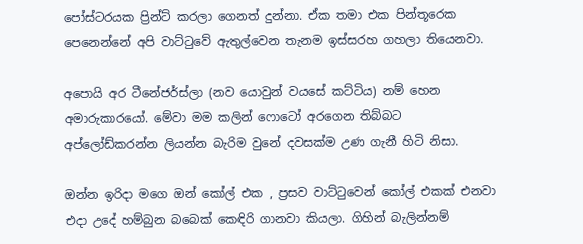පෝස්ටරයක ප්‍රින්ට් කරලා ගෙනත් දුන්නා. ඒක තමා එක පින්තූරෙක පෙනෙන්නේ අපි වාට්ටුවේ ඇතුල්වෙන තැනම ඉස්සරහ ගහලා තියෙනවා.

අපොයි අර ටීනේජර්ස්ලා (නව යොවුන් වයසේ කට්ටිය) නම් හෙන අමාරුකාරයෝ. මේවා මම කලින් ෆොටෝ අරගෙන තිබ්බට අප්ලෝඩ්කරන්න ලියන්න බැරිම වුනේ දවසක්ම උණ ගැනී හිටි නිසා.

ඔන්න ඉරිදා මගෙ ඔන් කෝල් එක , ප්‍රසව වාට්ටුවෙන් කෝල් එකක් එනවා එදා උදේ හම්බුන බබෙක් කෙඳිරි ගානවා කියලා. ගිහින් බැලින්නම්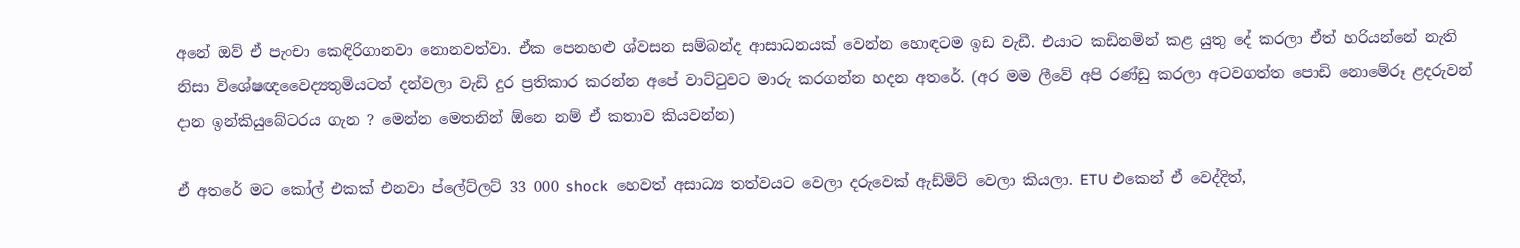අනේ ඔව් ඒ පැංචා කෙඳිරිගානවා නොනවත්වා. ඒක පෙනහළු ශ්වසන සම්බන්ද ආසාධනයක් වෙන්න හොඳටම ඉඩ වැඩී. එයාට කඩිනමින් කළ යුතු දේ කරලා ඒත් හරියන්නේ නැති නිසා විශේෂඥවෛද්‍යතුමියටත් දන්වලා වැඩි දුර ප්‍රතිකාර කරන්න අපේ වාට්ටුවට මාරු කරගන්න හදන අතරේ. (අර මම ලීවේ අපි රණ්ඩු කරලා අටවගත්ත පොඩි නොමේරූ ළදරුවන් දාන ඉන්කියුබේටරය ගැන ? මෙන්න මෙතනින් ඕනෙ නම් ඒ කතාව කියවන්න)

ඒ අතරේ මට කෝල් එකක් එනවා ප්ලේට්ලට් 33 000 shock  හෙවත් අසාධ්‍ය තත්වයට වෙලා දරුවෙක් ඇඩ්මිට් වෙලා කියලා. ETU එකෙන් ඒ වෙද්දිත්,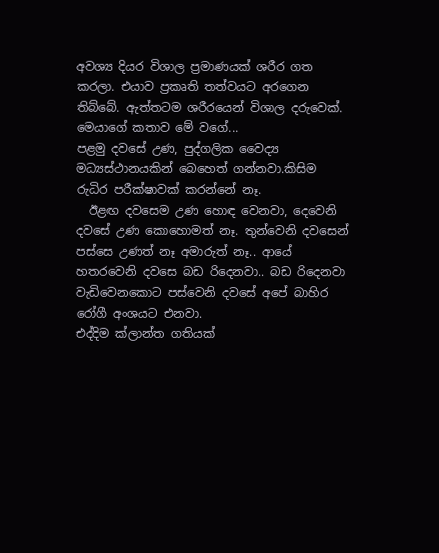අවශ්‍ය දියර විශාල ප්‍රමාණයක් ශරීර ගත කරලා. එයාව ප්‍රකෘති තත්වයට අරගෙන තිබ්බේ. ඇත්තටම ශරීරයෙන් විශාල දරුවෙක්.
මෙයාගේ කතාව මේ වගේ...
පළමු දවසේ උණ, පුද්ගලික වෛද්‍ය මධ්‍යස්ථානයකින් බෙහෙත් ගන්නවා.කිසිම රුධිර පරීක්ෂාවක් කරන්නේ නෑ.
  ඊළඟ දවසෙම උණ හොඳ වෙනවා, දෙවෙනි දවසේ උණ කොහොමත් නෑ. තුන්වෙනි දවසෙන් පස්සෙ උණත් නෑ අමාරුත් නෑ.. ආයේ හතරවෙනි දවසෙ බඩ රිදෙනවා.. බඩ රිදෙනවා වැඩිවෙනකොට පස්වෙනි දවසේ අපේ බාහිර රෝගී අංශයට එනවා.
එද්දිම ක්ලාන්ත ගතියක්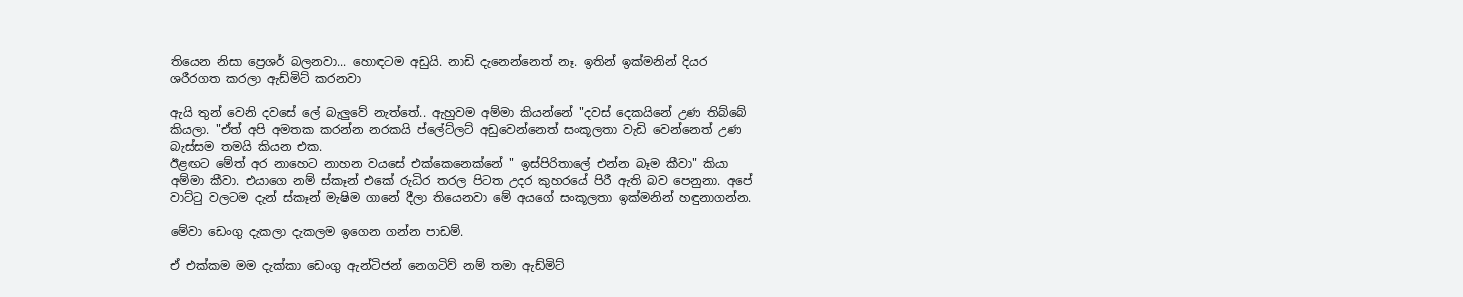තියෙන නිසා ප්‍රෙශර් බලනවා... හොඳටම අඩුයි. නාඩි දැනෙන්නෙත් නෑ. ඉතින් ඉක්මනින් දියර ශරීරගත කරලා ඇඩ්මිට් කරනවා

ඇයි තුන් වෙනි දවසේ ලේ බැලුවේ නැත්තේ.. ඇහුවම අම්මා කියන්නේ "දවස් දෙකයිනේ උණ තිබ්බේ කියලා. "ඒත් අපි අමතක කරන්න නරකයි ප්ලේට්ලට් අඩුවෙන්නෙත් සංකූලතා වැඩි වෙන්නෙත් උණ බැස්සම තමයි කියන එක.
ඊළඟට මේත් අර නාහෙට නාහන වයසේ එක්කෙනෙක්නේ " ඉස්පිරිතාලේ එන්න බෑම කීවා" කියා අම්මා කීවා. එයාගෙ නම් ස්කෑන් එකේ රුධිර තරල පිටත උදර කුහරයේ පිරී ඇති බව පෙනුනා. අපේ වාට්ටු වලටම දැන් ස්කෑන් මැෂිම ගානේ දීලා තියෙනවා මේ අයගේ සංකූලතා ඉක්මනින් හඳුනාගන්න.

මේවා ඩෙංගු දැකලා දැකලම ඉගෙන ගන්න පාඩම්.

ඒ එක්කම මම දැක්කා ඩෙංගු ඇන්ටිජන් නෙගටිව් නම් තමා ඇඩ්මිට්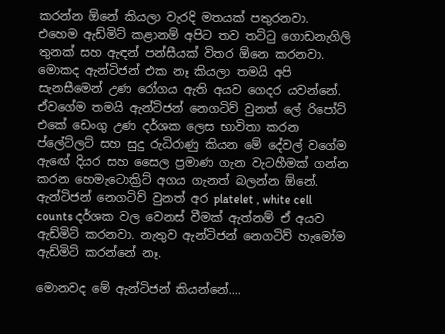කරන්න ඕනේ කියලා වැරදි මතයක් පතුරනවා.
එහෙම ඇඩ්මිට් කළානම් අපිට තව තට්ටු ගොඩනැගිලි තුනක් සහ ඇඳන් පන්සීයක් විතර ඕනෙ කරනවා. මොකද ඇන්ටිජන් එක නෑ කියලා තමයි අපි සැනසීමෙන් උණ රෝගය ඇති අයව ගෙදර යවන්නේ. ඒවගේම තමයි ඇන්ටිජන් නෙගටිව් වුනත් ලේ රිපෝට් එකේ ඩෙංගු උණ දර්ශක ලෙස භාවිතා කරන ප්ලේට්ලට් සහ සුදු රුධිරාණු කියන මේ දේවල් වගේම ඇඟේ දියර සහ සෛල ප්‍රමාණ ගැන වැටහීමක් ගන්න කරන හෙමැටොක්‍රිට් අගය ගැනත් බලන්න ඕනේ. ඇන්ටිජන් නෙගටිව් වුනත් අර platelet , white cell counts දර්ශක වල වෙනස් වීමක් ඇත්නම් ඒ අයව ඇඩ්මිට් කරනවා. නැතුව ඇන්ටිජන් නෙගටිව් හැමෝම ඇඩ්මිට් කරන්නේ නෑ.

මොනවද මේ ඇන්ටිජන් කියන්නේ....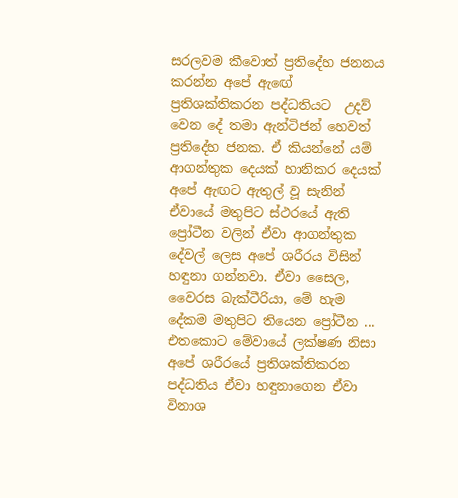සරලවම කීවොත් ප්‍රතිදේහ ජනනය කරන්න අපේ ඇඟේ ප්‍රතිශක්තිකරන පද්ධතියට  උදව් වෙන දේ තමා ඇන්ටිජන් හෙවත් ප්‍රතිදේහ ජනක. ඒ කියන්නේ යම් ආගන්තුක දෙයක් හානිකර දෙයක් අපේ ඇඟට ඇතුල් වූ සැනින් ඒවායේ මතුපිට ස්ථරයේ ඇති ප්‍රෝටීන වලින් ඒවා ආගන්තුක දේවල් ලෙස අපේ ශරීරය විසින් හඳුනා ගන්නවා. ඒවා සෛල, වෛරස බැක්ටීරියා, මේ හැම දේකම මතුපිට තියෙන ප්‍රෝටීන ... එතකොට මේවායේ ලක්ෂණ නිසා අපේ ශරීරයේ ප්‍රතිශක්තිකරන පද්ධතිය ඒවා හඳුනාගෙන ඒවා විනාශ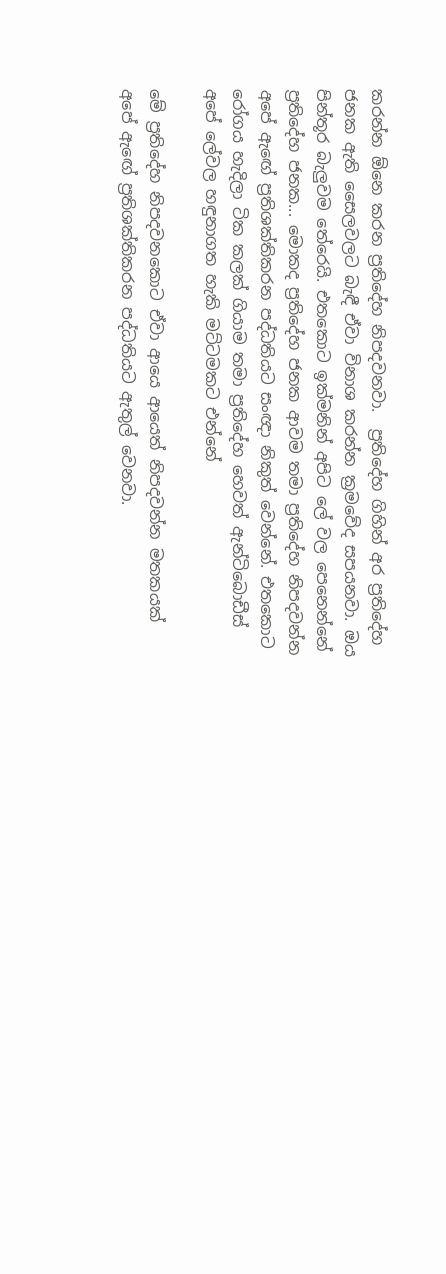කරන්න ඕනෙ කරන ප්‍රතිදේහ නිපදවනවා.  ප්‍රතිදේහ ගිහින් අර ප්‍රතිදේහ ජනක ඇති සෛලවලට බැඳී ඒවා විනාශ කරන්න ක්‍රමවේද සපයනවා. ඔය පින්තූර බැලුවම තේරෙයි. එතකොට ඉක්මනින් අපිට ලේ වල පෙනෙන්නේ ප්‍රතිදේහ ජනක... මොකද ප්‍රතිදේහ ජනක ආවම තමා ප්‍රතිදේහ නිපදවන්න අපේ ඇඟේ ප්‍රතිශක්තිකරන පද්ධතියට සංඥා නිකුත් වෙන්නේ. එතකොට රෝගය හැදිලා ටික කලක් ගියාම තමා ප්‍රතිදේහ හෙවත් ඇන්ටිබොඩීස් අපේ ලේවල හඳුනාගත හැකි මට්ටමකට එන්නේ

මේ ප්‍රතිදේහ නිපදවනකොට ඒවා ආයෙ ආයෙත් නිපදවන්න මතකයක් අපේ ඇඟේ ප්‍රතිශක්තිකරන පද්ධතියට ඇතුල් වෙනවා.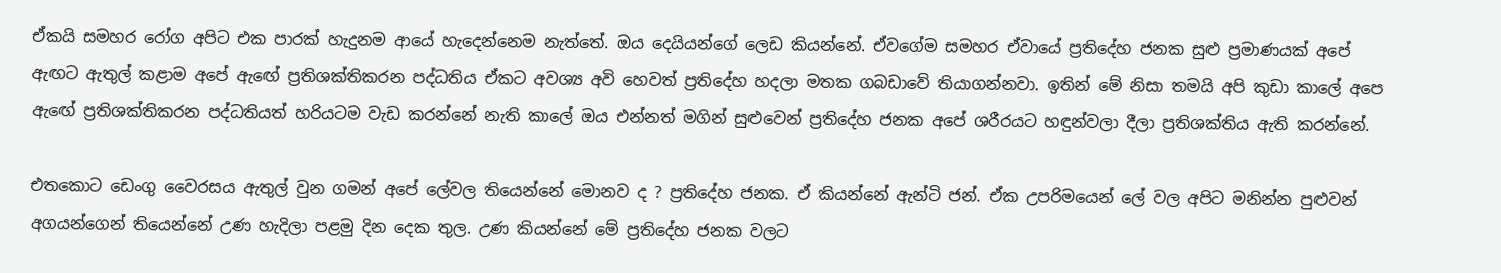ඒකයි සමහර රෝග අපිට එක පාරක් හැදුනම ආයේ හැදෙන්නෙම නැත්තේ. ඔය දෙයියන්ගේ ලෙඩ කියන්නේ. ඒවගේම සමහර ඒවායේ ප්‍රතිදේහ ජනක සුළු ප්‍රමාණයක් අපේ ඇඟට ඇතුල් කළාම අපේ ඇඟේ ප්‍රතිශක්තිකරන පද්ධතිය ඒකට අවශ්‍ය අවි හෙවත් ප්‍රතිදේහ හදලා මතක ගබඩාවේ තියාගන්නවා. ඉතින් මේ නිසා තමයි අපි කුඩා කාලේ අපෙ ඇඟේ ප්‍රතිශක්තිකරන පද්ධතියත් හරියටම වැඩ කරන්නේ නැති කාලේ ඔය එන්නත් මගින් සුළුවෙන් ප්‍රතිදේහ ජනක අපේ ශරීරයට හඳුන්වලා දීලා ප්‍රතිශක්තිය ඇති කරන්නේ.

එතකොට ඩෙංගු වෛරසය ඇතුල් වුන ගමන් අපේ ලේවල තියෙන්නේ මොනව ද ? ප්‍රතිදේහ ජනක. ඒ කියන්නේ ඇන්ටි ජන්. ඒක උපරිමයෙන් ලේ වල අපිට මනින්න පුළුවන් අගයන්ගෙන් තියෙන්නේ උණ හැදිලා පළමු දින දෙක තුල. උණ කියන්නේ මේ ප්‍රතිදේහ ජනක වලට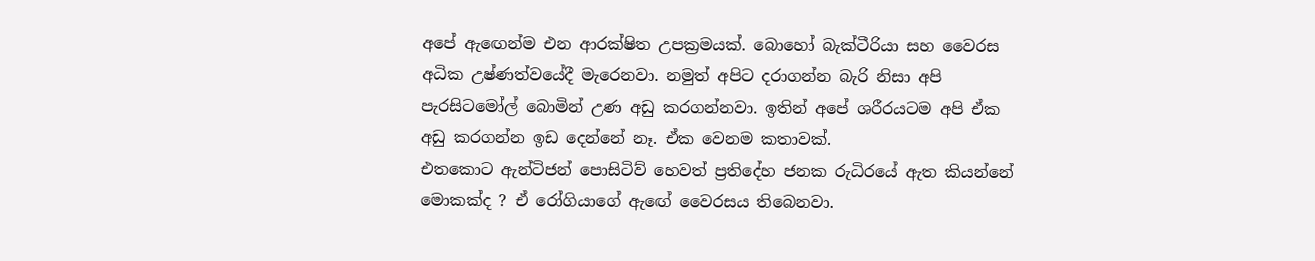අපේ ඇඟෙන්ම එන ආරක්ෂිත උපක්‍රමයක්. බොහෝ බැක්ටීරියා සහ වෛරස අධික උෂ්ණත්වයේදී මැරෙනවා. නමුත් අපිට දරාගන්න බැරි නිසා අපි පැරසිටමෝල් බොමින් උණ අඩු කරගන්නවා. ඉතින් අපේ ශරීරයටම අපි ඒක අඩු කරගන්න ඉඩ දෙන්නේ නෑ. ඒක වෙනම කතාවක්.
එතකොට ඇන්ටිජන් පොසිටිව් හෙවත් ප්‍රතිදේහ ජනක රුධිරයේ ඇත කියන්නේ මොකක්ද ? ඒ රෝගියාගේ ඇඟේ වෛරසය තිබෙනවා.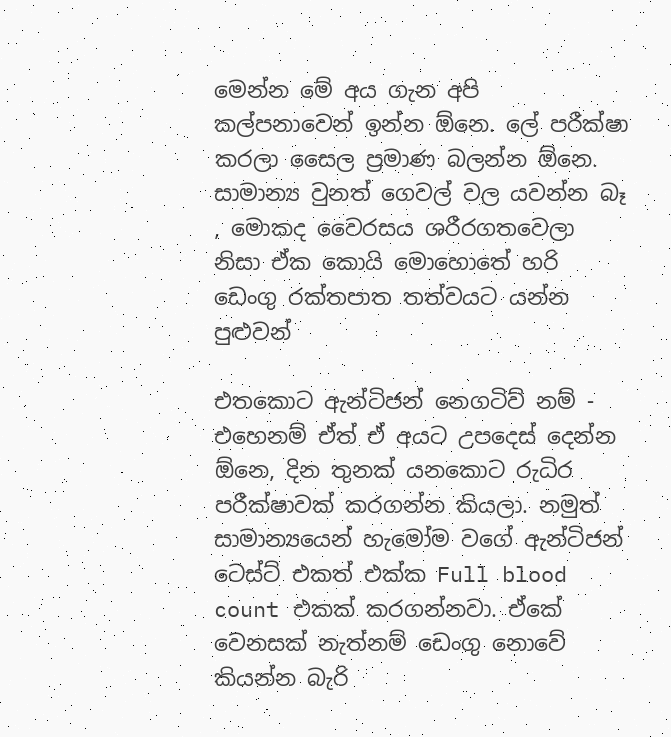මෙන්න මේ අය ගැන අපි කල්පනාවෙන් ඉන්න ඕනෙ. ලේ පරීක්ෂා කරලා සෛල ප්‍රමාණ බලන්න ඕනෙ. සාමාන්‍ය වුනත් ගෙවල් වල යවන්න බෑ , මොකද වෛරසය ශරීරගතවෙලා නිසා ඒක කොයි මොහොතේ හරි ඩෙංගු රක්තපාත තත්වයට යන්න පුළුවන්

එතකොට ඇන්ටිජන් නෙගටිව් නම් - එහෙනම් ඒත් ඒ අයට උපදෙස් දෙන්න ඕනෙ, දින තුනක් යනකොට රුධිර පරීක්ෂාවක් කරගන්න කියලා. නමුත් සාමාන්‍යයෙන් හැමෝම වගේ ඇන්ටිජන් ටෙස්ට් එකත් එක්ක Full blood count එකක් කරගන්නවා. ඒකේ වෙනසක් නැත්නම් ඩෙංගු නොවේ කියන්න බැරි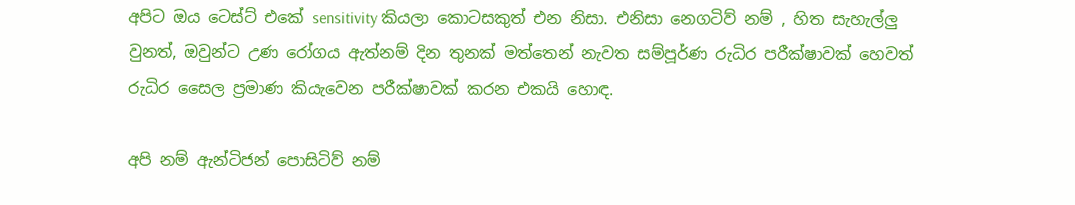අපිට ඔය ටෙස්ට් එකේ sensitivity කියලා කොටසකුත් එන නිසා. එනිසා නෙගටිව් නම් , හිත සැහැල්ලු වුනත්, ඔවුන්ට උණ රෝගය ඇත්නම් දින තුනක් මත්තෙන් නැවත සම්පූර්ණ රුධිර පරීක්ෂාවක් හෙවත් රුධිර සෛල ප්‍රමාණ කියැවෙන පරීක්ෂාවක් කරන එකයි හොඳ.

අපි නම් ඇන්ටිජන් පොසිටිව් නම්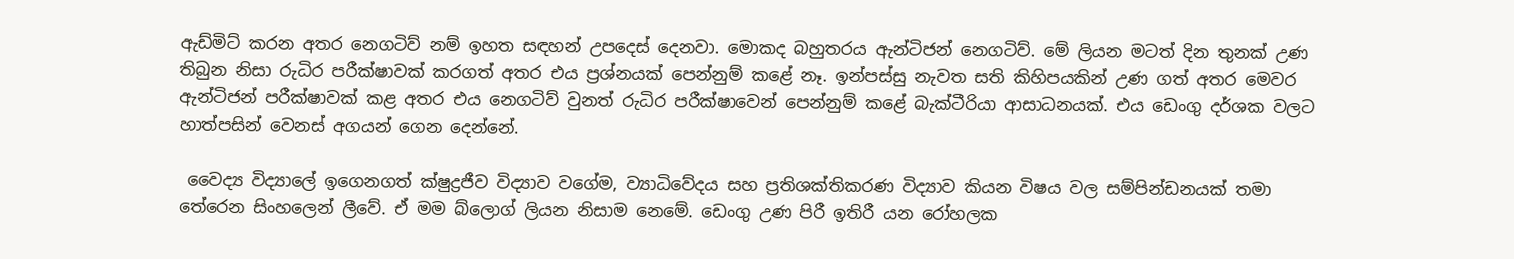ඇඩ්මිට් කරන අතර නෙගටිව් නම් ඉහත සඳහන් උපදෙස් දෙනවා. මොකද බහුතරය ඇන්ටිජන් නෙගටිව්. මේ ලියන මටත් දින තුනක් උණ තිබුන නිසා රුධිර පරීක්ෂාවක් කරගත් අතර එය ප්‍රශ්නයක් පෙන්නුම් කළේ නෑ. ඉන්පස්සු නැවත සති කිහිපයකින් උණ ගත් අතර මෙවර ඇන්ටිජන් පරීක්ෂාවක් කළ අතර එය නෙගටිව් වුනත් රුධිර පරීක්ෂාවෙන් පෙන්නුම් කළේ බැක්ටීරියා ආසාධනයක්. එය ඩෙංගු දර්ශක වලට හාත්පසින් වෙනස් අගයන් ගෙන දෙන්නේ.

 වෛද්‍ය විද්‍යාලේ ඉගෙනගත් ක්ෂුද්‍රජීව විද්‍යාව වගේම, ව්‍යාධිවේදය සහ ප්‍රතිශක්තිකරණ විද්‍යාව කියන විෂය වල සම්පින්ඩනයක් තමා තේරෙන සිංහලෙන් ලීවේ. ඒ මම බ්ලොග් ලියන නිසාම නෙමේ. ඩෙංගු උණ පිරී ඉතිරී යන රෝහලක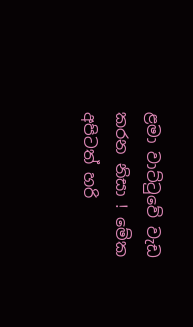ළමා වාට්ටුවේ වැඩ කරන නිසා ! මේක අපිටත් හරි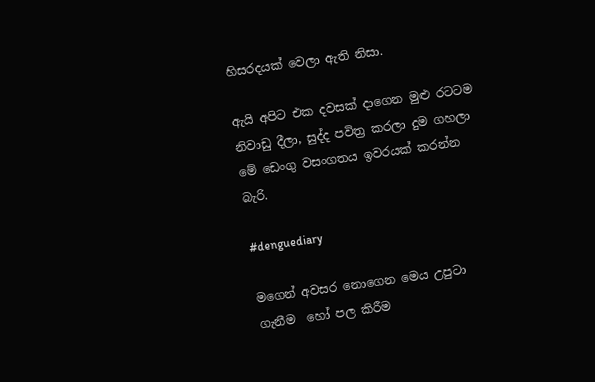හිසරදයක් වෙලා ඇති නිසා.

ඇයි අපිට එක දවසක් දාගෙන මුළු රටටම නිවාඩු දීලා, සුද්ද පවිත්‍ර කරලා දුම ගහලා මේ ඩෙංගු වසංගතය ඉවරයක් කරන්න බැරි.

#denguediary

මගෙන් අවසර නොගෙන මෙය උපුටා  ගැනීම  හෝ පල කිරීම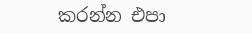කරන්න එපා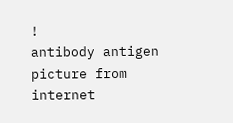!
antibody antigen picture from internet